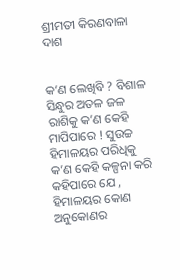ଶ୍ରୀମତୀ କିରଣବାଳା ଦାଶ


କ’ଣ ଲେଖିବି ? ବିଶାଳ ସିନ୍ଧୁର ଅତଳ ଜଳ ରାଶିକୁ କ’ଣ କେହି ମାପିପାରେ ! ସୁଉଚ୍ଚ ହିମାଳୟର ପରିଧିକୁ କ’ଣ କେହି କଳ୍ପନା କରି କହିପାରେ ଯେ , ହିମାଳୟର କୋଣ ଅନୁକୋଣର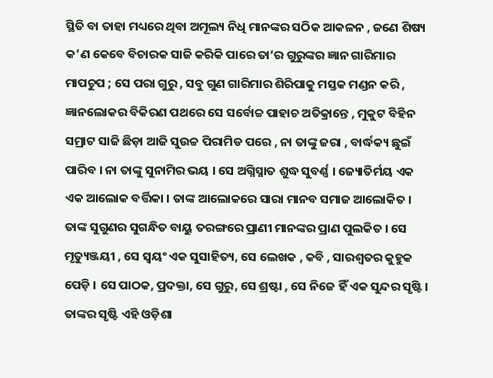ସ୍ଥିତି ବା ତାହା ମଧ୍ୟରେ ଥିବା ଅମୂଲ୍ୟ ନିଧି ମାନଙ୍କର ସଠିକ ଆକଳନ , ଜଣେ ଶିଷ୍ୟ କ’ଣ କେବେ ବିଚାରକ ସାଜି କରିକି ପାରେ ତା’ର ଗୁରୁଙ୍କର ଜ୍ଞାନ ଗାରିମାର ମାପଚୁପ ; ସେ ପରା ଗୁରୁ , ସବୁ ଗୁଣ ଗାରିମାର ଶିରିପାକୁ ମସ୍ତକ ମଣ୍ଡନ କରି , ଜ୍ଞାନଲୋକର ବିକିରଣ ପଥରେ ସେ ସର୍ବୋଚ୍ଚ ପାହାଚ ଅତିକ୍ରାନ୍ତେ , ମୁକୁଟ ବିହିନ ସମ୍ରାଟ ସାଜି ଛିଡ଼ା ଆଜି ସୁଉଚ୍ଚ ପିରାମିଡ ପରେ , ନା ତାଙ୍କୁ ଜରା , ବାର୍ଦ୍ଧକ୍ୟ ଛୁଇଁ ପାରିବ । ନା ତାଙ୍କୁ ସୁନାମିର ଭୟ । ସେ ଅଗ୍ନିସ୍ନାତ ଶୁଦ୍ଧ ସୁବର୍ଣ୍ଣ । ଜ୍ୟୋତିର୍ମୟ ଏକ ଏକ ଆଲୋକ ବର୍ତ୍ତିକା । ତାଙ୍କ ଆଲୋକରେ ସାରା ମାନବ ସମାଜ ଆଲୋକିତ । ତାଙ୍କ ସୁଗୁଣର ସୁଗନ୍ଧିତ ବାୟୁ ତରଙ୍ଗରେ ପ୍ରାଣୀ ମାନଙ୍କର ପ୍ରାଣ ପୁଲକିତ । ସେ ମୃତ୍ୟୁଞ୍ଜୟୀ , ସେ ସ୍ବୟଂ ଏକ ସୁସାହିତ୍ୟ, ସେ ଲେଖକ , କବି , ସାରଶ୍ୱତର କୁହୁକ ପେଡ଼ି । ସେ ପାଠକ, ପ୍ରଦକ୍ତା, ସେ ଗୁରୁ, ସେ ଶ୍ରଷ୍ଟା , ସେ ନିଜେ ହିଁ ଏକ ସୁନ୍ଦର ସୃଷ୍ଟି । ତାଙ୍କର ସୃଷ୍ଟି ଏହି ଓଡ଼ିଶା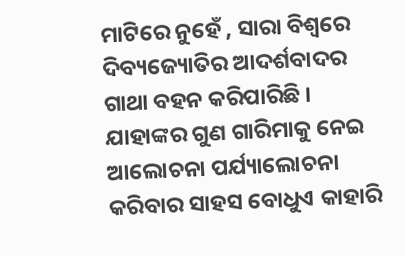ମାଟିରେ ନୁହେଁ , ସାରା ବିଶ୍ୱରେ ଦିବ୍ୟଜ୍ୟୋତିର ଆଦର୍ଶବାଦର ଗାଥା ବହନ କରିପାରିଛି । ଯାହାଙ୍କର ଗୁଣ ଗାରିମାକୁ ନେଇ ଆଲୋଚନା ପର୍ଯ୍ୟାଲୋଚନା କରିବାର ସାହସ ବୋଧୁଏ କାହାରି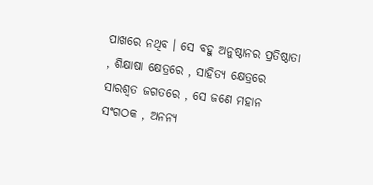ପାଖରେ ନଥିବ । ସେ ବହୁ ଅନୁଷ୍ଠାନର ପ୍ରତିଷ୍ଠାତା , ଶିକ୍ଷାଷା କ୍ଷେତ୍ରରେ , ସାହିତ୍ୟ କ୍ଷେତ୍ରରେ ସାରଶ୍ୱତ ଜଗତରେ , ସେ ଜଣେ ମହାନ ସଂଗଠକ , ଅନନ୍ୟ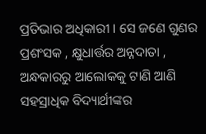ପ୍ରତିଭାର ଅଧିକାରୀ । ସେ ଜଣେ ଗୁଣର ପ୍ରଶଂସକ , କ୍ଷୁଧାର୍ତ୍ତର ଅନ୍ନଦାତା , ଅନ୍ଧକାରରୁ ଆଲୋକକୁ ଟାଣି ଆଣି ସହସ୍ରାଧିକ ବିଦ୍ୟାର୍ଥୀଙ୍କର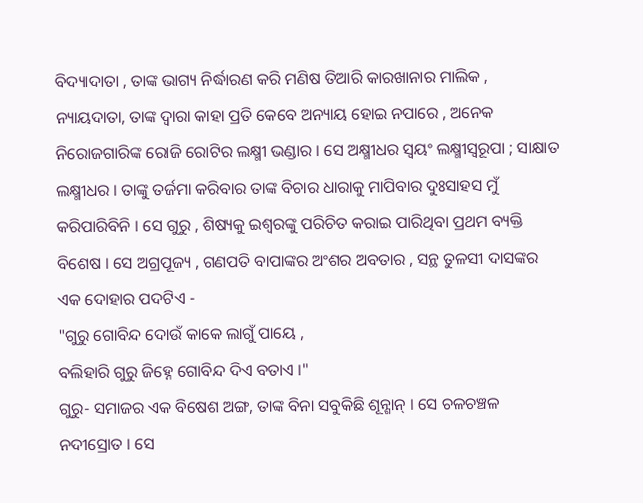ବିଦ୍ୟାଦାତା , ତାଙ୍କ ଭାଗ୍ୟ ନିର୍ଦ୍ଧାରଣ କରି ମଣିଷ ତିଆରି କାରଖାନାର ମାଲିକ , ନ୍ୟାୟଦାତା, ତାଙ୍କ ଦ୍ୱାରା କାହା ପ୍ରତି କେବେ ଅନ୍ୟାୟ ହୋଇ ନପାରେ , ଅନେକ ନିରୋଜଗାରିଙ୍କ ରୋଜି ରୋଟିର ଲକ୍ଷ୍ମୀ ଭଣ୍ଡାର । ସେ ଅକ୍ଷ୍ମୀଧର ସ୍ବୟଂ ଲକ୍ଷ୍ମୀସ୍ବରୂପା ; ସାକ୍ଷାତ ଲକ୍ଷ୍ମୀଧର । ତାଙ୍କୁ ତର୍ଜମା କରିବାର ତାଙ୍କ ବିଚାର ଧାରାକୁ ମାପିବାର ଦୁଃସାହସ ମୁଁ କରିପାରିବିନି । ସେ ଗୁରୁ , ଶିଷ୍ୟକୁ ଇଶ୍ୱରଙ୍କୁ ପରିଚିତ କରାଇ ପାରିଥିବା ପ୍ରଥମ ବ୍ୟକ୍ତି ବିଶେଷ । ସେ ଅଗ୍ରପୂଜ୍ୟ , ଗଣପତି ବାପାଙ୍କର ଅଂଶର ଅବତାର , ସନ୍ଥ ତୁଳସୀ ଦାସଙ୍କର ଏକ ଦୋହାର ପଦଟିଏ -
"ଗୁରୁ ଗୋବିନ୍ଦ ଦୋଉଁ କାକେ ଲାଗୁଁ ପାୟେ ,
ବଲିହାରି ଗୁରୁ ଜିହ୍ନେ ଗୋବିନ୍ଦ ଦିଏ ବତାଏ ।"
ଗୁରୁ- ସମାଜର ଏକ ବିଷେଶ ଅଙ୍ଗ, ତାଙ୍କ ବିନା ସବୁକିଛି ଶୂନ୍ଶାନ୍ । ସେ ଚଳଚଞ୍ଚଳ ନଦୀସ୍ରୋତ । ସେ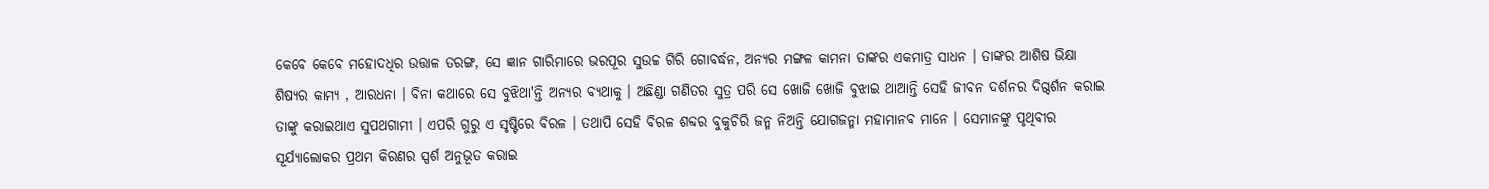କେବେ କେବେ ମହୋଦଧିର ଉତ୍ତାଳ ତରଙ୍ଗ, ସେ ଜ୍ଞାନ ଗାରିମାରେ ଭରପୂର ସୁଉଚ୍ଚ ଗିରି ଗୋବର୍ଦ୍ଧନ, ଅନ୍ୟର ମଙ୍ଗଳ କାମନା ତାଙ୍କର ଏକମାତ୍ର ସାଧନ । ତାଙ୍କର ଆଶିଷ ଭିକ୍ଷା ଶିଷ୍ୟର କାମ୍ୟ , ଆରଧନା । ବିନା କଥାରେ ସେ ବୁଝିଥା'ନ୍ତି ଅନ୍ୟର ବ୍ୟଥାକୁ । ଅଛିଣ୍ଡା ଗଣିତର ସୁତ୍ର ପରି ସେ ଖୋଜି ଖୋଜି ବୁଝାଇ ଥାଆନ୍ତି ସେହି ଜୀବନ ଦର୍ଶନର ଦିଗ୍ଦର୍ଶନ କରାଇ ତାଙ୍କୁ କରାଇଥାଏ ସୁପଥଗାମୀ । ଏପରି ଗୁରୁ ଏ ସୃଷ୍ଟିରେ ବିରଳ । ତଥାପି ସେହି ବିରଳ ଶବ୍ଦର ବୁକୁଚିରି ଜନ୍ମ ନିଅନ୍ତି ଯୋଗଜନ୍ମା ମହାମାନବ ମାନେ । ସେମାନଙ୍କୁ ପୃଥିବୀର ସୂର୍ଯ୍ୟାଲୋକର ପ୍ରଥମ କିରଣର ସ୍ପର୍ଶ ଅନୁଭୂତ କରାଇ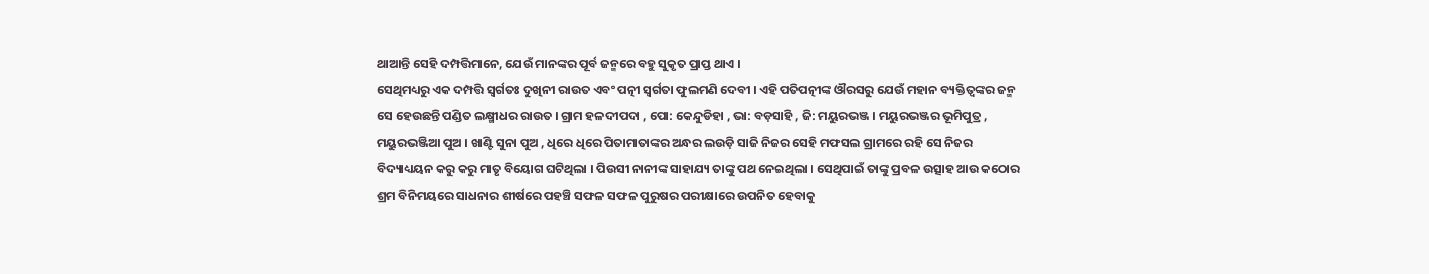ଥାଆନ୍ତି ସେହି ଦମ୍ପତ୍ତିମାନେ, ଯେଉଁ ମାନଙ୍କର ପୂର୍ବ ଜନ୍ମରେ ବହୁ ସୁକୃତ ପ୍ରାପ୍ତ ଥାଏ ।
ସେଥିମଧ୍ୟରୁ ଏକ ଦମ୍ପତ୍ତି ସ୍ବର୍ଗତଃ ଦୁଖିନୀ ରାଉତ ଏବଂ ପତ୍ନୀ ସ୍ବର୍ଗତା ଫୁଲମଣି ଦେବୀ । ଏହି ପତିପତ୍ନୀଙ୍କ ଔରସରୁ ଯେଉଁ ମହାନ ବ୍ୟକ୍ତିତ୍ୱଙ୍କର ଜନ୍ମ ସେ ହେଉଛନ୍ତି ପଣ୍ଡିତ ଲକ୍ଷ୍ମୀଧର ରାଉତ । ଗ୍ରାମ ହଳଦୀପଦା , ପୋ: କେନ୍ଦୁଡିହା , ଭା: ବଡ଼ସାହି , ଜି: ମୟୁରଭଞ୍ଜ । ମୟୁରଭଞ୍ଜର ଭୂମିପୁତ୍ର , ମୟୁରଭଞ୍ଜିଆ ପୁଅ । ଖାଣ୍ଟି ସୁନା ପୁଅ , ଧିରେ ଧିରେ ପିତାମାତାଙ୍କର ଅନ୍ଧର ଲଉଡ଼ି ସାଜି ନିଜର ସେହି ମଫସଲ ଗ୍ରାମରେ ରହି ସେ ନିଜର ବିଦ୍ୟାଧ୍ୟୟନ କରୁ କରୁ ମାତୃ ବିୟୋଗ ଘଟିଥିଲା । ପିଉସୀ ନାନୀଙ୍କ ସାହାଯ୍ୟ ତାଙ୍କୁ ପଥ ନେଇଥିଲା । ସେଥିପାଇଁ ତାଙ୍କୁ ପ୍ରବଳ ଉତ୍ସାହ ଆଉ କଠୋର ଶ୍ରମ ବିନିମୟରେ ସାଧନାର ଶୀର୍ଷରେ ପହଞ୍ଚି ସଫଳ ସଫଳ ପୁରୁଷର ପରୀକ୍ଷାରେ ଉପନିତ ହେବାକୁ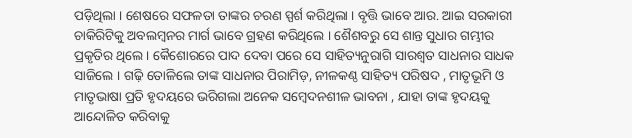ପଡ଼ିଥିଲା । ଶେଷରେ ସଫଳତା ତାଙ୍କର ଚରଣ ସ୍ପର୍ଶ କରିଥିଲା । ବୃତ୍ତି ଭାବେ ଆର. ଆଇ ସରକାରୀ ଚାକିରିଟିକୁ ଅବଲମ୍ବନର ମାର୍ଗ ଭାବେ ଗ୍ରହଣ କରିଥିଲେ । ଶୈଶବରୁ ସେ ଶାନ୍ତ ସୁଧାର ଗମ୍ଭୀର ପ୍ରକୃତିର ଥିଲେ । କୈଶୋରରେ ପାଦ ଦେବା ପରେ ସେ ସାହିତ୍ୟନୁରାଗି ସାରଶ୍ୱତ ସାଧନାର ସାଧକ ସାଜିଲେ । ଗଢ଼ି ତୋଳିଲେ ତାଙ୍କ ସାଧନାର ପିରାମିଡ଼, ନୀଳକଣ୍ଠ ସାହିତ୍ୟ ପରିଷଦ , ମାତୃଭୂମି ଓ ମାତୃଭାଷା ପ୍ରତି ହୃଦୟରେ ଭରିଗଲା ଅନେକ ସମ୍ବେଦନଶୀଳ ଭାବନା , ଯାହା ତାଙ୍କ ହୃଦୟକୁ ଆନ୍ଦୋଳିତ କରିବାକୁ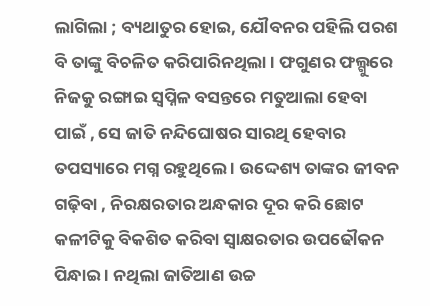ଲାଗିଲା ; ବ୍ୟଥାତୁର ହୋଇ, ଯୌବନର ପହିଲି ପରଶ ବି ତାଙ୍କୁ ବିଚଳିତ କରିପାରିନଥିଲା । ଫଗୁଣର ଫଲ୍ଗୁରେ ନିଜକୁ ରଙ୍ଗାଇ ସ୍ବପ୍ନିଳ ବସନ୍ତରେ ମତୁଆଲା ହେବା ପାଇଁ , ସେ ଜାତି ନନ୍ଦିଘୋଷର ସାରଥି ହେବାର ତପସ୍ୟାରେ ମଗ୍ନ ରହୁଥିଲେ । ଉଦ୍ଦେଶ୍ୟ ତାଙ୍କର ଜୀବନ ଗଢ଼ିବା , ନିରକ୍ଷରତାର ଅନ୍ଧକାର ଦୂର କରି ଛୋଟ କଳୀଟିକୁ ବିକଶିତ କରିବା ସ୍ବାକ୍ଷରତାର ଉପଢୌକନ ପିନ୍ଧାଇ । ନଥିଲା ଜାତିଆଣ ଉଚ୍ଚ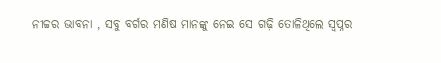ନୀଚ୍ଚର ଭାବନା , ସବୁ ବର୍ଗର ମଣିଷ ମାନଙ୍କୁ ନେଇ ସେ ଗଢ଼ି ତୋଳିଥିଲେ ସ୍ବପ୍ନର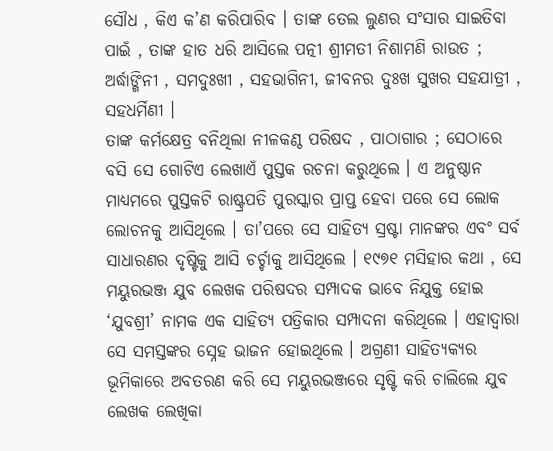ସୌଧ , କିଏ କ’ଣ କରିପାରିବ । ତାଙ୍କ ତେଲ ଲୁଣର ସଂସାର ସାଇତିବା ପାଇଁ , ତାଙ୍କ ହାତ ଧରି ଆସିଲେ ପତ୍ନୀ ଶ୍ରୀମତୀ ନିଶାମଣି ରାଉତ ; ଅର୍ଦ୍ଧାଙ୍ଗିନୀ , ସମଦୁଃଖୀ , ସହଭାଗିନୀ, ଜୀବନର ଦୁଃଖ ସୁଖର ସହଯାତ୍ରୀ , ସହଧର୍ମିଣୀ ।
ତାଙ୍କ କର୍ମକ୍ଷେତ୍ର ବନିଥିଲା ନୀଳକଣ୍ଠ ପରିଷଦ , ପାଠାଗାର ; ସେଠାରେ ବସି ସେ ଗୋଟିଏ ଲେଖାଏଁ ପୁସ୍ତକ ରଚନା କରୁଥିଲେ । ଏ ଅନୁଷ୍ଠାନ ମାଧ୍ୟମରେ ପୁସ୍ତକଟି ରାଷ୍ଟ୍ରପତି ପୁରସ୍କାର ପ୍ରାପ୍ତ ହେବା ପରେ ସେ ଲୋକ ଲୋଚନକୁ ଆସିଥିଲେ । ତା’ପରେ ସେ ସାହିତ୍ୟ ସ୍ରଷ୍ଟା ମାନଙ୍କର ଏବଂ ସର୍ବ ସାଧାରଣର ଦୃଷ୍ଟିକୁ ଆସି ଚର୍ଚ୍ଚାକୁ ଆସିଥିଲେ । ୧୯୭୧ ମସିହାର କଥା , ସେ ମୟୁରଭଞ୍ଜ ଯୁବ ଲେଖକ ପରିଷଦର ସମ୍ପାଦକ ଭାବେ ନିଯୁକ୍ତ ହୋଇ ‘ଯୁବଶ୍ରୀ’ ନାମକ ଏକ ସାହିତ୍ୟ ପତ୍ରିକାର ସମ୍ପାଦନା କରିଥିଲେ । ଏହାଦ୍ୱାରା ସେ ସମସ୍ତଙ୍କର ସ୍ନେହ ଭାଜନ ହୋଇଥିଲେ । ଅଗ୍ରଣୀ ସାହିତ୍ୟକ୍ୟର ଭୂମିକାରେ ଅବତରଣ କରି ସେ ମୟୁରଭଞ୍ଜରେ ସୃଷ୍ଟି କରି ଚାଲିଲେ ଯୁବ ଲେଖକ ଲେଖିକା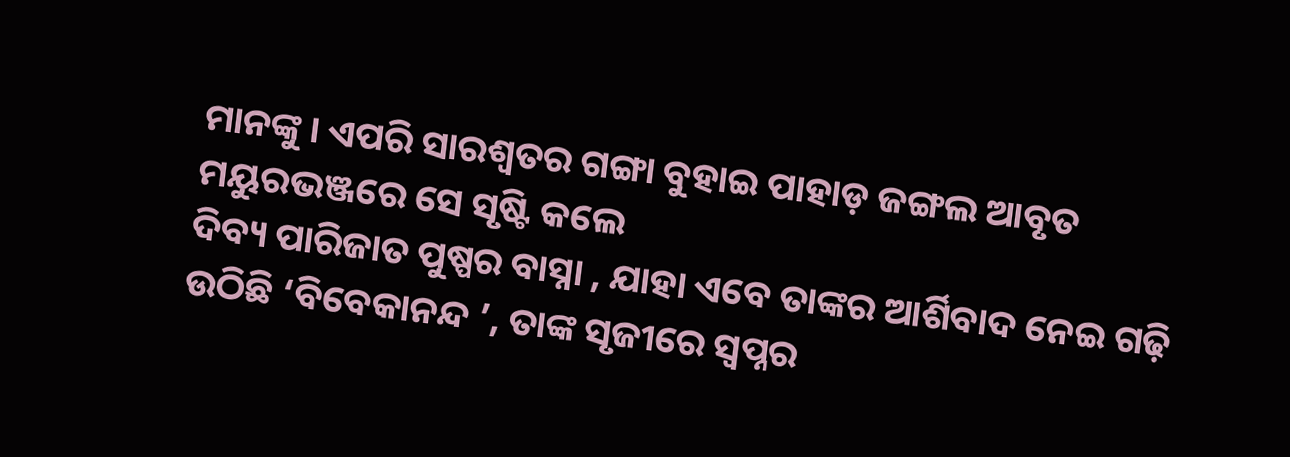ମାନଙ୍କୁ । ଏପରି ସାରଶ୍ୱତର ଗଙ୍ଗା ବୁହାଇ ପାହାଡ଼ ଜଙ୍ଗଲ ଆବୃତ ମୟୁରଭଞ୍ଜରେ ସେ ସୃଷ୍ଟି କଲେ
ଦିବ୍ୟ ପାରିଜାତ ପୁଷ୍ପର ବାସ୍ନା , ଯାହା ଏବେ ତାଙ୍କର ଆର୍ଶିବାଦ ନେଇ ଗଢ଼ି ଉଠିଛି ‘ବିବେକାନନ୍ଦ ’, ତାଙ୍କ ସୃଜୀରେ ସ୍ବପ୍ନର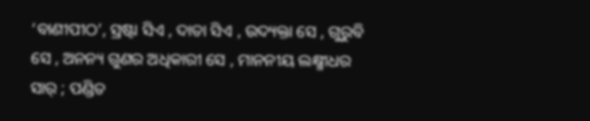‘ବାଣୀପୀଠ’, ସ୍ରଷ୍ଟା ସିଏ , ଦାତା ସିଏ , ଉଦ୍ୟକ୍ତା ସେ , ଗୁରୁବି ସେ , ଅନନ୍ୟ ଗୁଣର ଅଧିକାରୀ ସେ , ମାନନୀୟ ଲକ୍ଷ୍ମୀଧର ସାର୍ ; ପଣ୍ଡିତ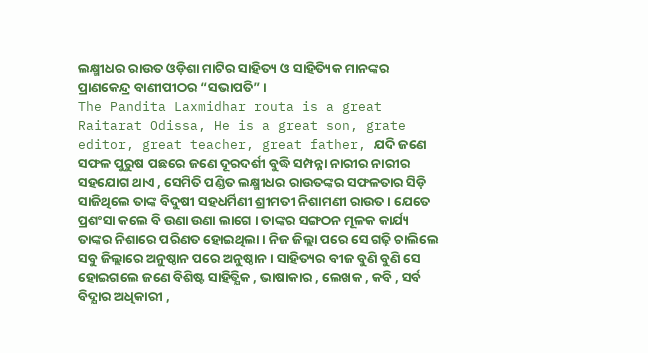ଲକ୍ଷ୍ମୀଧର ରାଉତ ଓଡ଼ିଶା ମାଟିର ସାହିତ୍ୟ ଓ ସାହିତ୍ୟିକ ମାନଙ୍କର ପ୍ରାଣକେନ୍ଦ୍ର ବାଣୀପୀଠର “ସଭାପତି” ।
The Pandita Laxmidhar routa is a great Raitarat Odissa, He is a great son, grate editor, great teacher, great father, ଯଦି ଜଣେ ସଫଳ ପୁରୁଷ ପଛରେ ଜଣେ ଦୂରଦର୍ଶୀ ବୁଦ୍ଧି ସମ୍ପନ୍ନା ନାରୀର ନାରୀର ସହଯୋଗ ଥାଏ , ସେମିତି ପଣ୍ଡିତ ଲକ୍ଷ୍ମୀଧର ରାଉତଙ୍କର ସଫଳତାର ସିଡ଼ି ସାଜିଥିଲେ ତାଙ୍କ ବିଦୁଷୀ ସହଧର୍ମିଣୀ ଶ୍ରୀମତୀ ନିଶାମଣୀ ରାଉତ । ଯେତେ ପ୍ରଶଂସା କଲେ ବି ଉଣା ଉଣା ଲାଗେ । ତାଙ୍କର ସଙ୍ଗଠନ ମୂଳକ କାର୍ଯ୍ୟ ତାଙ୍କର ନିଶାରେ ପରିଣତ ହୋଇଥିଲା । ନିଜ ଜିଲ୍ଲା ପରେ ସେ ଗଢ଼ି ଚାଲିଲେ ସବୁ ଜିଲ୍ଲାରେ ଅନୁଷ୍ଠାନ ପରେ ଅନୁଷ୍ଠାନ । ସାହିତ୍ୟର ବୀଜ ବୁଣି ବୁଣି ସେ ହୋଇଗଲେ ଜଣେ ବିଶିଷ୍ଟ ସାହିତ୍ଯିକ , ଭାଷାକାର , ଲେଖକ , କବି , ସର୍ବ ବିଦ୍ଯାର ଅଧିକାରୀ ,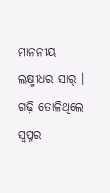ମାନନୀୟ ଲକ୍ଷ୍ମୀଧର ସାର୍ । ଗଢ଼ି ତୋଳିଥିଲେ ସ୍ବପ୍ନର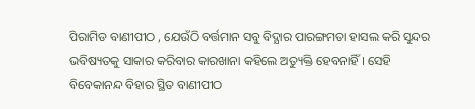ପିରାମିଡ ବାଣୀପୀଠ , ଯେଉଁଠି ବର୍ତ୍ତମାନ ସବୁ ବିଦ୍ଯାର ପାରଙ୍ଗମତା ହାସଲ କରି ସୁନ୍ଦର ଭବିଷ୍ୟତକୁ ସାକାର କରିବାର କାରଖାନା କହିଲେ ଅତ୍ୟୁକ୍ତି ହେବନାହିଁ । ସେହି ବିବେକାନନ୍ଦ ବିହାର ସ୍ଥିତ ବାଣୀପୀଠ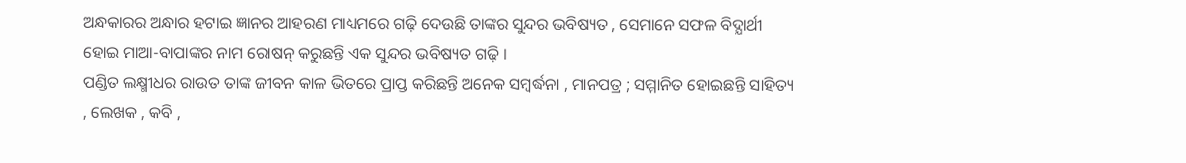ଅନ୍ଧକାରର ଅନ୍ଧାର ହଟାଇ ଜ୍ଞାନର ଆହରଣ ମାଧ୍ୟମରେ ଗଢ଼ି ଦେଉଛି ତାଙ୍କର ସୁନ୍ଦର ଭବିଷ୍ୟତ , ସେମାନେ ସଫଳ ବିଦ୍ଯାର୍ଥୀ ହୋଇ ମାଆ-ବାପାଙ୍କର ନାମ ରୋଷନ୍ କରୁଛନ୍ତି ଏକ ସୁନ୍ଦର ଭବିଷ୍ୟତ ଗଢ଼ି ।
ପଣ୍ଡିତ ଲକ୍ଷ୍ମୀଧର ରାଉତ ତାଙ୍କ ଜୀବନ କାଳ ଭିତରେ ପ୍ରାପ୍ତ କରିଛନ୍ତି ଅନେକ ସମ୍ବର୍ଦ୍ଧନା , ମାନପତ୍ର ; ସମ୍ମାନିତ ହୋଇଛନ୍ତି ସାହିତ୍ୟ , ଲେଖକ , କବି ,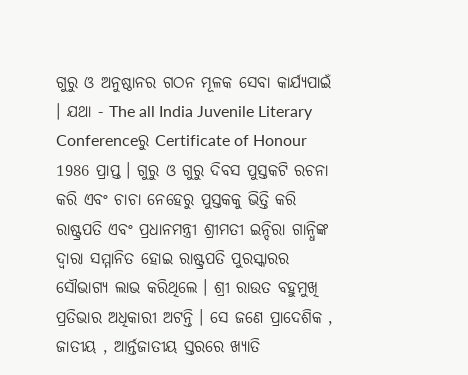ଗୁରୁ ଓ ଅନୁଷ୍ଠାନର ଗଠନ ମୂଳକ ସେବା କାର୍ଯ୍ୟପାଇଁ । ଯଥା - The all India Juvenile Literary Conferenceରୁ Certificate of Honour 1986 ପ୍ରାପ୍ତ । ଗୁରୁ ଓ ଗୁରୁ ଦିବସ ପୁସ୍ତକଟି ରଚନା କରି ଏବଂ ଚାଚା ନେହେରୁ ପୁସ୍ତକକୁ ଭିତ୍ତି କରି ରାଷ୍ଟ୍ରପତି ଏବଂ ପ୍ରଧାନମନ୍ତ୍ରୀ ଶ୍ରୀମତୀ ଇନ୍ଦିରା ଗାନ୍ଧିଙ୍କ ଦ୍ୱାରା ସମ୍ମାନିତ ହୋଇ ରାଷ୍ଟ୍ରପତି ପୁରସ୍କାରର ସୌଭାଗ୍ୟ ଲାଭ କରିଥିଲେ । ଶ୍ରୀ ରାଉତ ବହୁମୁଖି ପ୍ରତିଭାର ଅଧିକାରୀ ଅଟନ୍ତି । ସେ ଜଣେ ପ୍ରାଦେଶିକ , ଜାତୀୟ , ଆର୍ନ୍ତଜାତୀୟ ସ୍ତରରେ ଖ୍ୟାତି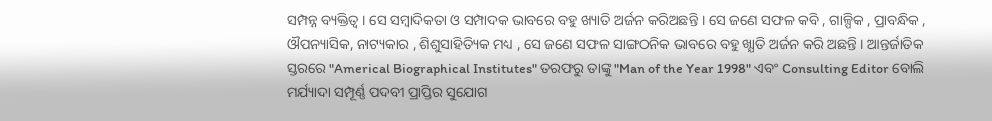ସମ୍ପନ୍ନ ବ୍ୟକ୍ତିତ୍ୱ । ସେ ସମ୍ବାଦିକତା ଓ ସମ୍ପାଦକ ଭାବରେ ବହୁ ଖ୍ୟାତି ଅର୍ଜନ କରିଅଛନ୍ତି । ସେ ଜଣେ ସଫଳ କବି , ଗାଳ୍ପିକ , ପ୍ରାବନ୍ଧିକ , ଔପନ୍ୟାସିକ, ନାଟ୍ୟକାର , ଶିଶୁସାହିତ୍ୟିକ ମଧ୍ୟ , ସେ ଜଣେ ସଫଳ ସାଙ୍ଗଠନିକ ଭାବରେ ବହୁ ଖ୍ଯାତି ଅର୍ଜନ କରି ଅଛନ୍ତି । ଆନ୍ତର୍ଜାତିକ ସ୍ତରରେ "Americal Biographical Institutes" ତରଫରୁ ତାଙ୍କୁ "Man of the Year 1998" ଏବଂ Consulting Editor ବୋଲି ମର୍ଯ୍ୟାଦା ସମ୍ପୂର୍ଣ୍ଣ ପଦବୀ ପ୍ରାପ୍ତିର ସୁଯୋଗ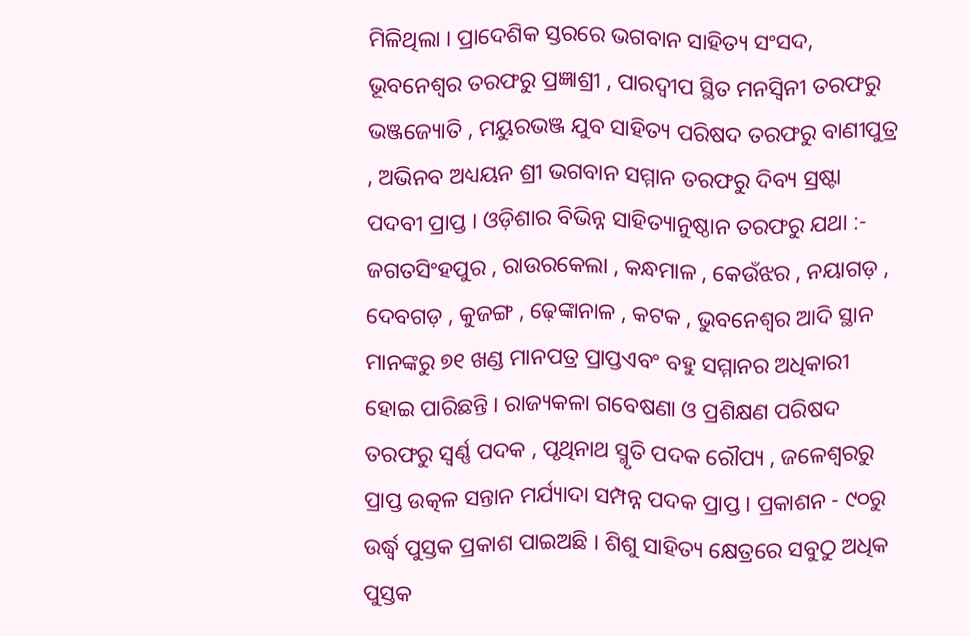ମିଳିଥିଲା । ପ୍ରାଦେଶିକ ସ୍ତରରେ ଭଗବାନ ସାହିତ୍ୟ ସଂସଦ, ଭୂବନେଶ୍ୱର ତରଫରୁ ପ୍ରଜ୍ଞାଶ୍ରୀ , ପାରଦ୍ୱୀପ ସ୍ଥିତ ମନସ୍ବିନୀ ତରଫରୁ ଭଞ୍ଜଜ୍ୟୋତି , ମୟୁରଭଞ୍ଜ ଯୁବ ସାହିତ୍ୟ ପରିଷଦ ତରଫରୁ ବାଣୀପୁତ୍ର , ଅଭିନବ ଅଧ୍ୟୟନ ଶ୍ରୀ ଭଗବାନ ସମ୍ମାନ ତରଫରୁ ଦିବ୍ୟ ସ୍ରଷ୍ଟା ପଦବୀ ପ୍ରାପ୍ତ । ଓଡ଼ିଶାର ବିଭିନ୍ନ ସାହିତ୍ୟାନୁଷ୍ଠାନ ତରଫରୁ ଯଥା :- ଜଗତସିଂହପୁର , ରାଉରକେଲା , କନ୍ଧମାଳ , କେଉଁଝର , ନୟାଗଡ଼ , ଦେବଗଡ଼ , କୁଜଙ୍ଗ , ଢ଼େଙ୍କାନାଳ , କଟକ , ଭୁବନେଶ୍ୱର ଆଦି ସ୍ଥାନ ମାନଙ୍କରୁ ୭୧ ଖଣ୍ଡ ମାନପତ୍ର ପ୍ରାପ୍ତଏବଂ ବହୁ ସମ୍ମାନର ଅଧିକାରୀ ହୋଇ ପାରିଛନ୍ତି । ରାଜ୍ୟକଳା ଗବେଷଣା ଓ ପ୍ରଶିକ୍ଷଣ ପରିଷଦ ତରଫରୁ ସ୍ବର୍ଣ୍ଣ ପଦକ , ପୃଥିନାଥ ସ୍ମୃତି ପଦକ ରୌପ୍ୟ , ଜଳେଶ୍ୱରରୁ ପ୍ରାପ୍ତ ଉତ୍କଳ ସନ୍ତାନ ମର୍ଯ୍ୟାଦା ସମ୍ପନ୍ନ ପଦକ ପ୍ରାପ୍ତ । ପ୍ରକାଶନ - ୯୦ରୁ ଉର୍ଦ୍ଧ୍ବ ପୁସ୍ତକ ପ୍ରକାଶ ପାଇଅଛି । ଶିଶୁ ସାହିତ୍ୟ କ୍ଷେତ୍ରରେ ସବୁଠୁ ଅଧିକ ପୁସ୍ତକ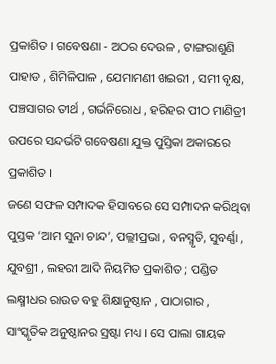ପ୍ରକାଶିତ । ଗବେଷଣା - ଅଠର ଦେଉଳ , ଟାଙ୍ଗରାଶୁଣି ପାହାଡ , ଶିମିଳିପାଳ , ଯେମାମଣୀ ଖଇରୀ , ସମୀ ବୃକ୍ଷ, ପଞ୍ଚସାଗର ତୀର୍ଥ , ଗର୍ଭନିରୋଧ , ହରିହର ପୀଠ ମାଣିତ୍ରୀ ଉପରେ ସନ୍ଦର୍ଭଟି ଗବେଷଣା ଯୁକ୍ତ ପୁସ୍ତିକା ଅକାରରେ ପ୍ରକାଶିତ ।
ଜଣେ ସଫଳ ସମ୍ପାଦକ ହିସାବରେ ସେ ସମ୍ପାଦନ କରିଥିବା ପୁସ୍ତକ ‘ଆମ ସୁନା ଚାନ୍ଦ’, ପଲ୍ଲୀପ୍ରଭା , ବନସ୍ମୃତି, ସୁବର୍ଣ୍ଣା , ଯୁବଶ୍ରୀ , ଲହରୀ ଆଦି ନିୟମିତ ପ୍ରକାଶିତ ; ପଣ୍ଡିତ ଲକ୍ଷ୍ମୀଧର ରାଉତ ବହୁ ଶିକ୍ଷାନୁଷ୍ଠାନ , ପାଠାଗାର , ସାଂସ୍କୃତିକ ଅନୁଷ୍ଠାନର ସ୍ରଷ୍ଟା ମଧ୍ୟ । ସେ ପାଲା ଗାୟକ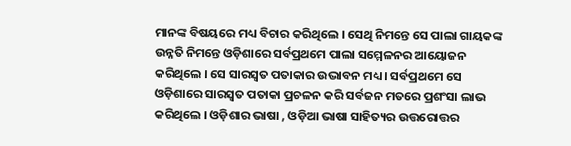ମାନଙ୍କ ବିଷୟରେ ମଧ୍ୟ ବିଚାର କରିଥିଲେ । ସେଥି ନିମନ୍ତେ ସେ ପାଲା ଗାୟକଙ୍କ ଉନ୍ନତି ନିମନ୍ତେ ଓଡ଼ିଶାରେ ସର୍ବପ୍ରଥମେ ପାଲା ସମ୍ମେଳନର ଆୟୋଜନ କରିଥିଲେ । ସେ ସାରସ୍ବତ ପତାକାର ଉଦ୍ଭାବନ ମଧ୍ୟ । ସର୍ବପ୍ରଥମେ ସେ ଓଡ଼ିଶାରେ ସାରସ୍ବତ ପତାକା ପ୍ରଚଳନ କରି ସର୍ବଜନ ମତରେ ପ୍ରଶଂସା ଲାଭ କରିଥିଲେ । ଓଡ଼ିଶାର ଭାଷା , ଓଡ଼ିଆ ଭାଷା ସାହିତ୍ୟର ଉତ୍ତରୋତ୍ତର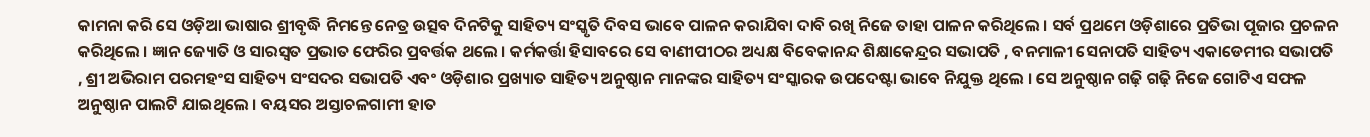କାମନା କରି ସେ ଓଡ଼ିଆ ଭାଷାର ଶ୍ରୀବୃଦ୍ଧି ନିମନ୍ତେ ନେତ୍ର ଉତ୍ସବ ଦିନଟିକୁ ସାହିତ୍ୟ ସଂସ୍କୃତି ଦିବସ ଭାବେ ପାଳନ କରାଯିବା ଦାବି ରଖି ନିଜେ ତାହା ପାଳନ କରିଥିଲେ । ସର୍ବ ପ୍ରଥମେ ଓଡ଼ିଶାରେ ପ୍ରତିଭା ପୂଜାର ପ୍ରଚଳନ କରିଥିଲେ । ଜ୍ଞାନ ଜ୍ୟୋତି ଓ ସାରସ୍ବତ ପ୍ରଭାତ ଫେରିର ପ୍ରବର୍ତ୍ତକ ଥଲେ । କର୍ମକର୍ତ୍ତା ହିସାବରେ ସେ ବାଣୀପୀଠର ଅଧ୍ୟକ୍ଷ ବିବେକାନନ୍ଦ ଶିକ୍ଷାକେନ୍ଦ୍ରର ସଭାପତି , ବନମାଳୀ ସେନାପତି ସାହିତ୍ୟ ଏକାଡେମୀର ସଭାପତି , ଶ୍ରୀ ଅଭିରାମ ପରମହଂସ ସାହିତ୍ୟ ସଂସଦର ସଭାପତି ଏବଂ ଓଡ଼ିଶାର ପ୍ରଖ୍ୟାତ ସାହିତ୍ୟ ଅନୁଷ୍ଠାନ ମାନଙ୍କର ସାହିତ୍ୟ ସଂସ୍କାରକ ଉପଦେଷ୍ଟା ଭାବେ ନିଯୁକ୍ତ ଥିଲେ । ସେ ଅନୁଷ୍ଠାନ ଗଢ଼ି ଗଢ଼ି ନିଜେ ଗୋଟିଏ ସଫଳ ଅନୁଷ୍ଠାନ ପାଲଟି ଯାଇଥିଲେ । ବୟସର ଅସ୍ତାଚଳଗାମୀ ହାତ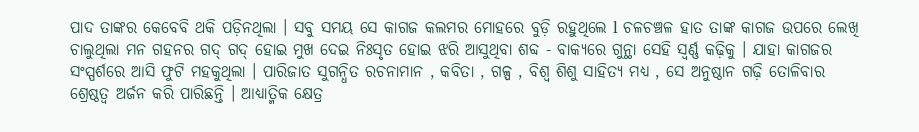ପାଦ ତାଙ୍କର କେବେବି ଥକି ପଡ଼ିନଥିଲା । ସବୁ ସମୟ ସେ କାଗଜ କଲମର ମୋହରେ ବୁଡ଼ି ରହୁଥିଲେ l ଚଳଚଞ୍ଚଳ ହାତ ତାଙ୍କ କାଗଜ ଉପରେ ଲେଖି ଚାଲୁଥିଲା ମନ ଗହନର ଗଦ୍ ଗଦ୍ ହୋଇ ମୁଖ ଦେଇ ନିଃସୃତ ହୋଇ ଝରି ଆସୁଥିବା ଶବ୍ଦ - ବାକ୍ୟରେ ଗୁନ୍ଥା ସେହି ସ୍ବର୍ଣ୍ଣ କଢ଼ିକୁ । ଯାହା କାଗଜର ସଂସ୍ପର୍ଶରେ ଆସି ଫୁଟି ମହକୁଥିଲା । ପାରିଜାତ ସୁଗନ୍ଧିତ ରଚନାମାନ , କବିତା , ଗଳ୍ପ , ବିଶ୍ୱ ଶିଶୁ ସାହିତ୍ଯ ମଧ୍ୟ , ସେ ଅନୁଷ୍ଠାନ ଗଢ଼ି ତୋଳିବାର ଶ୍ରେଷ୍ଠତ୍ୱ ଅର୍ଜନ କରି ପାରିଛନ୍ତି । ଆଧ୍ୟାତ୍ମିକ କ୍ଷେତ୍ର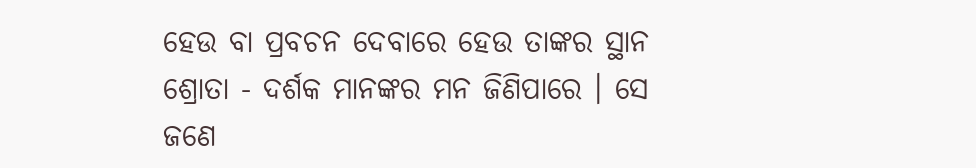ହେଉ ବା ପ୍ରବଚନ ଦେବାରେ ହେଉ ତାଙ୍କର ସ୍ଥାନ ଶ୍ରୋତା - ଦର୍ଶକ ମାନଙ୍କର ମନ ଜିଣିପାରେ । ସେ ଜଣେ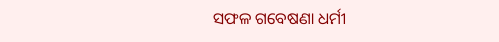ସଫଳ ଗବେଷଣା ଧର୍ମୀ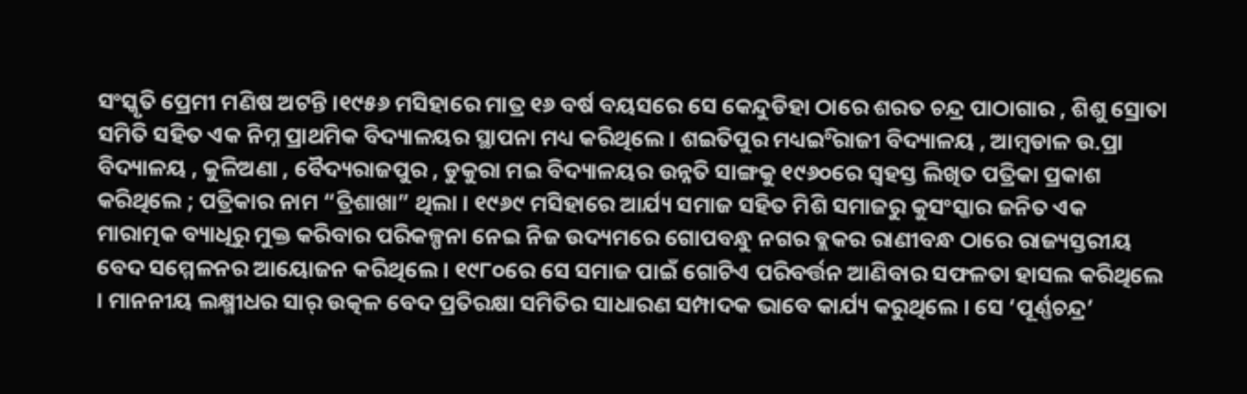ସଂସ୍କୃତି ପ୍ରେମୀ ମଣିଷ ଅଟନ୍ତି ।୧୯୫୬ ମସିହାରେ ମାତ୍ର ୧୬ ବର୍ଷ ବୟସରେ ସେ କେନ୍ଦୁଡିହା ଠାରେ ଶରତ ଚନ୍ଦ୍ର ପାଠାଗାର , ଶିଶୁ ସ୍ରୋତା ସମିତି ସହିତ ଏକ ନିମ୍ନ ପ୍ରାଥମିକ ବିଦ୍ୟାଳୟର ସ୍ଥାପନା ମଧ୍ୟ କରିଥିଲେ । ଶଇତିପୁର ମଧ୍ୟଇିଂରାଜୀ ବିଦ୍ୟାଳୟ , ଆମ୍ବଡାଳ ଉ.ପ୍ରା ବିଦ୍ୟାଳୟ , କୁଳିଅଣା , ବୈଦ୍ୟରାଜପୁର , ଡୁକୁରା ମଇ ବିଦ୍ୟାଳୟର ଉନ୍ନତି ସାଙ୍ଗକୁ ୧୯୬୦ରେ ସ୍ବହସ୍ତ ଲିଖିତ ପତ୍ରିକା ପ୍ରକାଶ କରିଥିଲେ ; ପତ୍ରିକାର ନାମ “ତ୍ରିଶାଖା” ଥିଲା । ୧୯୬୯ ମସିହାରେ ଆର୍ଯ୍ୟ ସମାଜ ସହିତ ମିଶି ସମାଜରୁ କୁସଂସ୍କାର ଜନିତ ଏକ ମାରାତ୍ମକ ବ୍ୟାଧିରୁ ମୁକ୍ତ କରିବାର ପରିକଳ୍ପନା ନେଇ ନିଜ ଉଦ୍ୟମରେ ଗୋପବନ୍ଧୁ ନଗର ବ୍ଲକର ରାଣୀବନ୍ଧ ଠାରେ ରାଜ୍ୟସ୍ତରୀୟ ବେଦ ସମ୍ମେଳନର ଆୟୋଜନ କରିଥିଲେ । ୧୯୮୦ରେ ସେ ସମାଜ ପାଇଁ ଗୋଟିଏ ପରିବର୍ତ୍ତନ ଆଣିବାର ସଫଳତା ହାସଲ କରିଥିଲେ । ମାନନୀୟ ଲକ୍ଷ୍ମୀଧର ସାର୍ ଉତ୍କଳ ବେଦ ପ୍ରତିରକ୍ଷା ସମିତିର ସାଧାରଣ ସମ୍ପାଦକ ଭାବେ କାର୍ଯ୍ୟ କରୁଥିଲେ । ସେ ‘ପୂର୍ଣ୍ଣଚନ୍ଦ୍ର’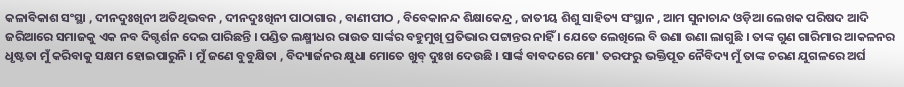କଳାବିକାଶ ସଂସ୍ଥା , ଦୀନଦୁଃଖିନୀ ଅତିଥିଭବନ , ଦୀନଦୁଃଖିନୀ ପାଠାଗାର , ବାଣୀପୀଠ , ବିବେକାନନ୍ଦ ଶିକ୍ଷାକେନ୍ଦ୍ର , ଜାତୀୟ ଶିଶୁ ସାହିତ୍ୟ ସଂସ୍ଥାନ , ଆମ ସୁନାଚାନ୍ଦ ଓଡ଼ିଆ ଲେଖକ ପରିଷଦ ଆଦି ଜରିଆରେ ସମାଜକୁ ଏକ ନବ ଦିଗ୍ଦର୍ଶନ ଦେଇ ପାରିଛନ୍ତି । ପଣ୍ଡିତ ଲକ୍ଷ୍ମୀଧର ରାଉତ ସାର୍ଙ୍କର ବହୁମୁଖି ପ୍ରତିଭାର ପଟ୍ଟାନ୍ତର ନାହିଁ । ଯେତେ ଲେଖିଲେ ବି ଉଣା ଉଣା ଲାଗୁଛି । ତାଙ୍କ ଗୁଣ ଗାରିମାର ଆକଳନର ଧୃଷ୍ଟତା ମୁଁ କରିବାକୁ ସକ୍ଷମ ହୋଇପାରୁନି । ମୁଁ ଜଣେ ବୁବୁକ୍ଷିତା , ବିଦ୍ୟାର୍ଜନର କ୍ଷୁଧା ମୋତେ ଖୁବ୍ ଦୁଃଖ ଦେଉଛି । ସାର୍ଙ୍କ ବାବଦରେ ମୋ' ତରଫରୁ ଭକ୍ତିପୂତ ନୈବିଦ୍ୟ ମୁଁ ତାଙ୍କ ଚରଣ ଯୁଗଳରେ ଅର୍ଘ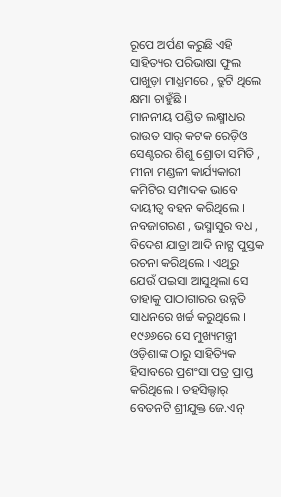ରୂପେ ଅର୍ପଣ କରୁଛି ଏହି ସାହିତ୍ୟର ପରିଭାଷା ଫୁଲ ପାଖୁଡ଼ା ମାଧ୍ଯମରେ , ତ୍ରୁଟି ଥିଲେ କ୍ଷମା ଚାହୁଁଛି ।
ମାନନୀୟ ପଣ୍ଡିତ ଲକ୍ଷ୍ମୀଧର ରାଉତ ସାର୍ କଟକ ରେଡ଼ିଓ ସେଣ୍ଟରର ଶିଶୁ ଶ୍ରୋତା ସମିତି , ମୀନା ମଣ୍ଡଳୀ କାର୍ଯ୍ୟକାରୀ କମିଟିର ସମ୍ପାଦକ ଭାବେ ଦାୟୀତ୍ୱ ବହନ କରିଥିଲେ । ନବଜାଗରଣ , ଭସ୍ମାସୁର ବଧ , ବିଦେଶ ଯାତ୍ରା ଆଦି ନାଟ୍ଯ ପୁସ୍ତକ ରଚନା କରିଥିଲେ । ଏଥିରୁ ଯେଉଁ ପଇସା ଆସୁଥିଲା ସେ ତାହାକୁ ପାଠାଗାରର ଉନ୍ନତି ସାଧନରେ ଖର୍ଚ୍ଚ କରୁଥିଲେ । ୧୯୬୬ରେ ସେ ମୁଖ୍ୟମନ୍ତ୍ରୀ ଓଡ଼ିଶାଙ୍କ ଠାରୁ ସାହିତ୍ୟିକ ହିସାବରେ ପ୍ରଶଂସା ପତ୍ର ପ୍ରାପ୍ତ କରିଥିଲେ । ତହସିଲ୍ଦାର୍ ବେତନଟି ଶ୍ରୀଯୁକ୍ତ ଜେ.ଏନ୍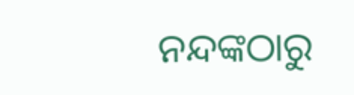ନନ୍ଦଙ୍କଠାରୁ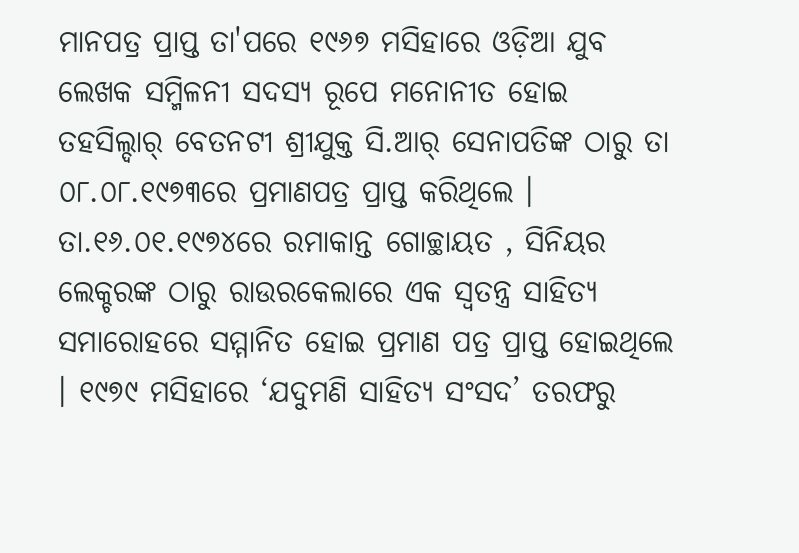ମାନପତ୍ର ପ୍ରାପ୍ତ ତା'ପରେ ୧୯୬୭ ମସିହାରେ ଓଡ଼ିଆ ଯୁବ ଲେଖକ ସମ୍ମିଳନୀ ସଦସ୍ୟ ରୂପେ ମନୋନୀତ ହୋଇ ତହସିଲ୍ଦାର୍ ବେତନଟୀ ଶ୍ରୀଯୁକ୍ତ ସି.ଆର୍ ସେନାପତିଙ୍କ ଠାରୁ ତା ୦୮.୦୮.୧୯୭୩ରେ ପ୍ରମାଣପତ୍ର ପ୍ରାପ୍ତ କରିଥିଲେ । ତା.୧୬.୦୧.୧୯୭୪ରେ ରମାକାନ୍ତ ଗୋଚ୍ଛାୟତ , ସିନିୟର ଲେକ୍ଚରଙ୍କ ଠାରୁ ରାଉରକେଲାରେ ଏକ ସ୍ବତନ୍ତ୍ର ସାହିତ୍ୟ ସମାରୋହରେ ସମ୍ମାନିତ ହୋଇ ପ୍ରମାଣ ପତ୍ର ପ୍ରାପ୍ତ ହୋଇଥିଲେ । ୧୯୭୯ ମସିହାରେ ‘ଯଦୁମଣି ସାହିତ୍ୟ ସଂସଦ’ ତରଫରୁ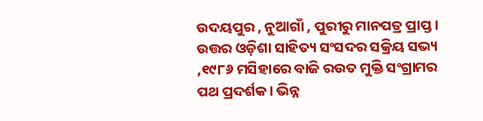ଉଦୟପୁର , ନୁଆଗାଁ , ପୁରୀରୁ ମାନପତ୍ର ପ୍ରାପ୍ତ । ଉତ୍ତର ଓଡ଼ିଶା ସାହିତ୍ୟ ସଂସଦର ସକ୍ରିୟ ସଭ୍ୟ ,୧୯୮୬ ମସିହାରେ ବାଜି ରଉତ ମୁକ୍ତି ସଂଗ୍ରାମର ପଥ ପ୍ରଦର୍ଶକ । ଭିନ୍ନ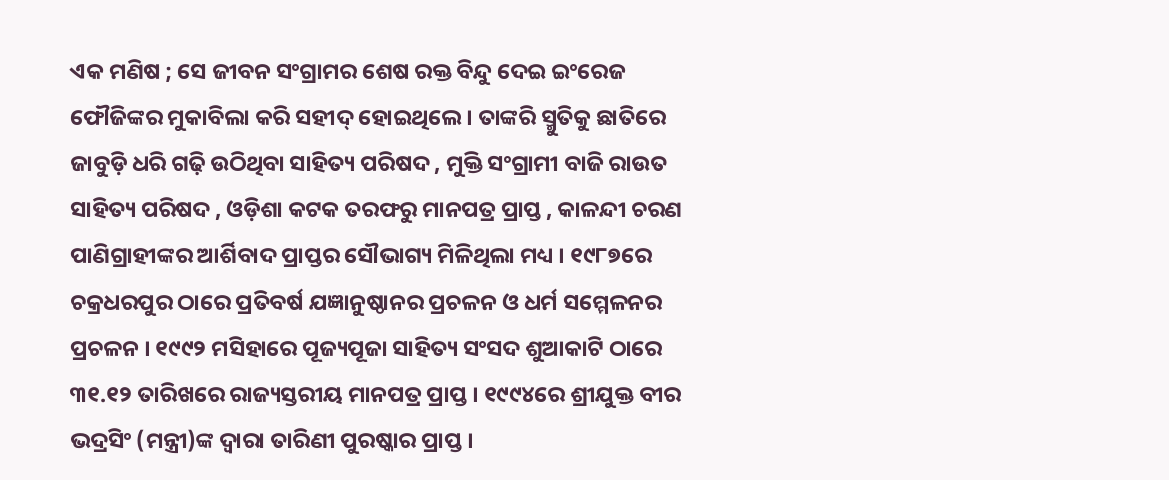ଏକ ମଣିଷ ; ସେ ଜୀବନ ସଂଗ୍ରାମର ଶେଷ ରକ୍ତ ବିନ୍ଦୁ ଦେଇ ଇଂରେଜ ଫୌଜିଙ୍କର ମୁକାବିଲା କରି ସହୀଦ୍ ହୋଇଥିଲେ । ତାଙ୍କରି ସ୍ମୁତିକୁ ଛାତିରେ ଜାବୁଡ଼ି ଧରି ଗଢ଼ି ଉଠିଥିବା ସାହିତ୍ୟ ପରିଷଦ , ମୁକ୍ତି ସଂଗ୍ରାମୀ ବାଜି ରାଉତ ସାହିତ୍ୟ ପରିଷଦ , ଓଡ଼ିଶା କଟକ ତରଫରୁ ମାନପତ୍ର ପ୍ରାପ୍ତ , କାଳନ୍ଦୀ ଚରଣ ପାଣିଗ୍ରାହୀଙ୍କର ଆର୍ଶିବାଦ ପ୍ରାପ୍ତର ସୌଭାଗ୍ୟ ମିଳିଥିଲା ମଧ୍ୟ । ୧୯୮୭ରେ ଚକ୍ରଧରପୁର ଠାରେ ପ୍ରତିବର୍ଷ ଯଜ୍ଞାନୁଷ୍ଠାନର ପ୍ରଚଳନ ଓ ଧର୍ମ ସମ୍ମେଳନର ପ୍ରଚଳନ । ୧୯୯୨ ମସିହାରେ ପୂଜ୍ୟପୂଜା ସାହିତ୍ୟ ସଂସଦ ଶୁଆକାଟି ଠାରେ ୩୧.୧୨ ତାରିଖରେ ରାଜ୍ୟସ୍ତରୀୟ ମାନପତ୍ର ପ୍ରାପ୍ତ । ୧୯୯୪ରେ ଶ୍ରୀଯୁକ୍ତ ବୀର ଭଦ୍ରସିଂ (ମନ୍ତ୍ରୀ)ଙ୍କ ଦ୍ୱାରା ତାରିଣୀ ପୁରଷ୍କାର ପ୍ରାପ୍ତ ।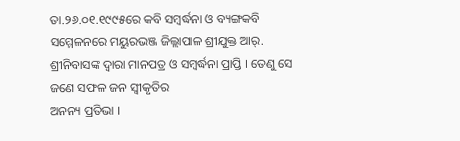ତା.୨୬.୦୧.୧୯୯୫ରେ କବି ସମ୍ବର୍ଦ୍ଧନା ଓ ବ୍ୟଙ୍ଗକବି ସମ୍ମେଳନରେ ମୟୁରଭଞ୍ଜ ଜିଲ୍ଲାପାଳ ଶ୍ରୀଯୁକ୍ତ ଆର୍. ଶ୍ରୀନିବାସଙ୍କ ଦ୍ୱାରା ମାନପତ୍ର ଓ ସମ୍ବର୍ଦ୍ଧନା ପ୍ରାପ୍ତି । ତେଣୁ ସେ ଜଣେ ସଫଳ ଜନ ସ୍ବୀକୃତିର
ଅନନ୍ୟ ପ୍ରତିଭା ।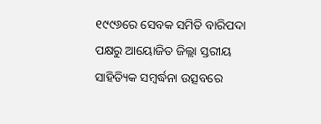୧୯୯୬ରେ ସେବକ ସମିତି ବାରିପଦା ପକ୍ଷରୁ ଆୟୋଜିତ ଜିଲ୍ଲା ସ୍ତରୀୟ ସାହିତ୍ୟିକ ସମ୍ବର୍ଦ୍ଧନା ଉତ୍ସବରେ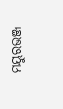ମୟୁରଭଞ୍ଜ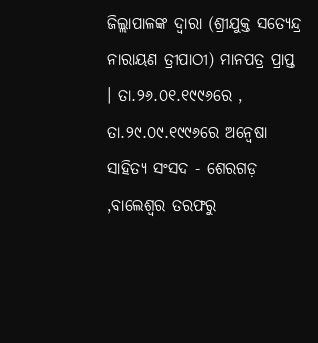ଜିଲ୍ଲାପାଳଙ୍କ ଦ୍ୱାରା (ଶ୍ରୀଯୁକ୍ତ ସତ୍ୟେନ୍ଦ୍ର ନାରାୟଣ ତ୍ରୀପାଠୀ) ମାନପତ୍ର ପ୍ରାପ୍ତ । ତା.୨୬.୦୧.୧୯୯୬ରେ , ତା.୨୯.୦୯.୧୯୯୬ରେ ଅନ୍ୱେଷା ସାହିତ୍ୟ ସଂସଦ - ଶେରଗଡ଼ ,ବାଲେଶ୍ୱର ତରଫରୁ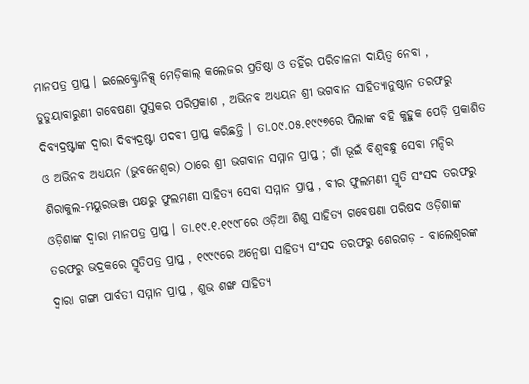ମାନପତ୍ର ପ୍ରାପ୍ତ । ଇଲେକ୍ଟ୍ରୋନିକ୍ସ୍ ମେଡ଼ିକାଲ୍ କଲେଜର ପ୍ରତିଷ୍ଠା ଓ ତହିଁର ପରିଚାଳନା ଦାୟିତ୍ୱ ନେବା , ଡୁଡୁୟାବାରୁଣୀ ଗବେଷଣା ପୁସ୍ତକର ପରିପ୍ରକାଶ , ଅଭିନବ ଅଧ୍ୟୟନ ଶ୍ରୀ ଭଗବାନ ସାହିତ୍ୟାନୁଷ୍ଠାନ ତରଫରୁ ଦିବ୍ୟଦ୍ରଷ୍ଟାଙ୍କ ଦ୍ୱାରା ଦିବ୍ୟଦ୍ରଷ୍ଟା ପଦବୀ ପ୍ରାପ୍ତ କରିଛନ୍ତି । ତା.୦୯.୦୫.୧୯୯୭ରେ ପିଲାଙ୍କ ବହି କୁହୁକ ପେଡ଼ି ପ୍ରକାଶିତ ଓ ଅଭିନବ ଅଧ୍ୟୟନ (ଭୁବନେଶ୍ୱର) ଠାରେ ଶ୍ରୀ ଭଗବାନ ସମ୍ମାନ ପ୍ରାପ୍ତ ; ଗାଁ ଭୂଇଁ ବିଶ୍ୱବନ୍ଧୁ ସେବା ମନ୍ଦିର ଶିରାକୁଲ-ମୟୁରଭଞ୍ଜ ପକ୍ଷରୁ ଫୁଲମଣୀ ସାହିତ୍ୟ ସେବା ସମ୍ମାନ ପ୍ରାପ୍ତ , ବୀର ଫୁଲମଣୀ ସ୍ମୃତି ସଂସଦ ତରଫରୁ ଓଡ଼ିଶାଙ୍କ ଦ୍ୱାରା ମାନପତ୍ର ପ୍ରାପ୍ତ । ତା.୧୯.୧.୧୯୯୮ରେ ଓଡ଼ିଆ ଶିଶୁ ସାହିତ୍ୟ ଗବେଷଣା ପରିଷଦ ଓଡ଼ିଶାଙ୍କ ତରଫରୁ ଭଦ୍ରକରେ ସ୍ମୃତିପତ୍ର ପ୍ରାପ୍ତ , ୧୯୯୯ରେ ଅନ୍ୱେଷା ସାହିତ୍ୟ ସଂସଦ ତରଫରୁ ଶେରଗଡ଼ - ବାଲେଶ୍ୱରଙ୍କ ଦ୍ୱାରା ଗଙ୍ଗା ପାର୍ବତୀ ସମ୍ମାନ ପ୍ରାପ୍ତ , ଶୁଭ ଶଙ୍ଖ ସାହିତ୍ୟ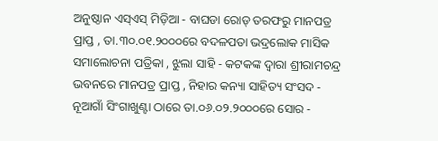ଅନୁଷ୍ଠାନ ଏସ୍ଏସ୍ ମିଡ଼ିଆ - ବାଘଡା ରୋଡ୍ ତରଫରୁ ମାନପତ୍ର ପ୍ରାପ୍ତ , ତା.୩୦.୦୧.୨୦୦୦ରେ ବଦଳପତା ଭଦ୍ରଲୋକ ମାସିକ ସମାଲୋଚନା ପତ୍ରିକା , ଝୁଲା ସାହି - କଟକଙ୍କ ଦ୍ୱାରା ଶ୍ରୀରାମଚନ୍ଦ୍ର ଭବନରେ ମାନପତ୍ର ପ୍ରାପ୍ତ , ନିହାର କନ୍ୟା ସାହିତ୍ୟ ସଂସଦ - ନୂଆଗାଁ ସିଂଗାଖୁଣ୍ଟା ଠାରେ ତା.୦୬.୦୨.୨୦୦୦ରେ ସୋର -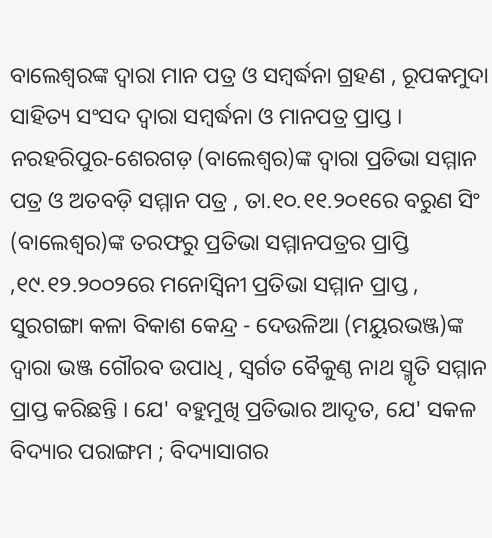ବାଲେଶ୍ୱରଙ୍କ ଦ୍ୱାରା ମାନ ପତ୍ର ଓ ସମ୍ବର୍ଦ୍ଧନା ଗ୍ରହଣ , ରୂପକମୁଦା ସାହିତ୍ୟ ସଂସଦ ଦ୍ୱାରା ସମ୍ବର୍ଦ୍ଧନା ଓ ମାନପତ୍ର ପ୍ରାପ୍ତ । ନରହରିପୁର-ଶେରଗଡ଼ (ବାଲେଶ୍ୱର)ଙ୍କ ଦ୍ୱାରା ପ୍ରତିଭା ସମ୍ମାନ ପତ୍ର ଓ ଅତବଡ଼ି ସମ୍ମାନ ପତ୍ର , ତା.୧୦.୧୧.୨୦୧ରେ ବରୁଣ ସିଂ (ବାଲେଶ୍ୱର)ଙ୍କ ତରଫରୁ ପ୍ରତିଭା ସମ୍ମାନପତ୍ରର ପ୍ରାପ୍ତି ,୧୯.୧୨.୨୦୦୨ରେ ମନୋସ୍ବିନୀ ପ୍ରତିଭା ସମ୍ମାନ ପ୍ରାପ୍ତ , ସୁରଗଙ୍ଗା କଳା ବିକାଶ କେନ୍ଦ୍ର - ଦେଉଳିଆ (ମୟୁରଭଞ୍ଜ)ଙ୍କ ଦ୍ୱାରା ଭଞ୍ଜ ଗୌରବ ଉପାଧି , ସ୍ବର୍ଗତ ବୈକୁଣ୍ଠ ନାଥ ସ୍ମୃତି ସମ୍ମାନ ପ୍ରାପ୍ତ କରିଛନ୍ତି । ଯେ' ବହୁମୁଖି ପ୍ରତିଭାର ଆଦୃତ, ଯେ' ସକଳ ବିଦ୍ୟାର ପରାଙ୍ଗମ ; ବିଦ୍ୟାସାଗର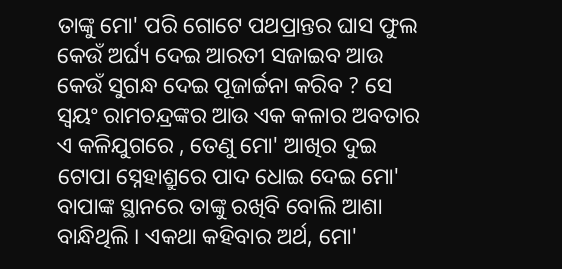ତାଙ୍କୁ ମୋ' ପରି ଗୋଟେ ପଥପ୍ରାନ୍ତର ଘାସ ଫୁଲ କେଉଁ ଅର୍ଘ୍ୟ ଦେଇ ଆରତୀ ସଜାଇବ ଆଉ କେଉଁ ସୁଗନ୍ଧ ଦେଇ ପୂଜାର୍ଚ୍ଚନା କରିବ ? ସେ ସ୍ବୟଂ ରାମଚନ୍ଦ୍ରଙ୍କର ଆଉ ଏକ କଳାର ଅବତାର ଏ କଳିଯୁଗରେ , ତେଣୁ ମୋ' ଆଖିର ଦୁଇ ଟୋପା ସ୍ନେହାଶ୍ରୁରେ ପାଦ ଧୋଇ ଦେଇ ମୋ' ବାପାଙ୍କ ସ୍ଥାନରେ ତାଙ୍କୁ ରଖିବି ବୋଲି ଆଶା ବାନ୍ଧିଥିଲି । ଏକଥା କହିବାର ଅର୍ଥ, ମୋ'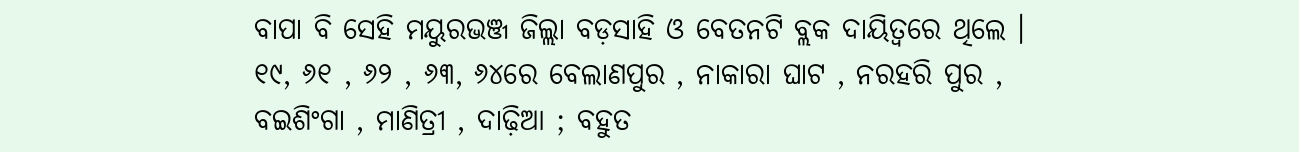ବାପା ବି ସେହି ମୟୁରଭଞ୍ଜ ଜିଲ୍ଲା ବଡ଼ସାହି ଓ ବେତନଟି ବ୍ଲକ ଦାୟିତ୍ୱରେ ଥିଲେ । ୧୯, ୬୧ , ୬୨ , ୬୩, ୬୪ରେ ବେଲାଣପୁର , ନାକାରା ଘାଟ , ନରହରି ପୁର , ବଇଶିଂଗା , ମାଣିତ୍ରୀ , ଦାଢ଼ିଆ ; ବହୁତ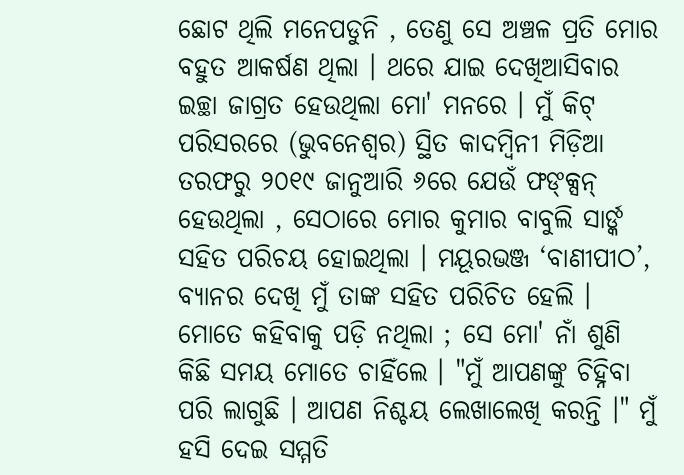ଛୋଟ ଥିଲି ମନେପଡୁନି , ତେଣୁ ସେ ଅଞ୍ଚଳ ପ୍ରତି ମୋର ବହୁତ ଆକର୍ଷଣ ଥିଲା । ଥରେ ଯାଇ ଦେଖିଆସିବାର ଇଚ୍ଛା ଜାଗ୍ରତ ହେଉଥିଲା ମୋ' ମନରେ । ମୁଁ କିଟ୍ ପରିସରରେ (ଭୁବନେଶ୍ୱର) ସ୍ଥିତ କାଦମ୍ବିନୀ ମିଡ଼ିଆ ତରଫରୁ ୨୦୧୯ ଜାନୁଆରି ୬ରେ ଯେଉଁ ଫଙ୍କ୍ସନ୍ ହେଉଥିଲା , ସେଠାରେ ମୋର କୁମାର ବାବୁଲି ସାର୍ଙ୍କ ସହିତ ପରିଚୟ ହୋଇଥିଲା । ମୟୂରଭଞ୍ଜ ‘ବାଣୀପୀଠ’, ବ୍ୟାନର ଦେଖି ମୁଁ ତାଙ୍କ ସହିତ ପରିଚିତ ହେଲି । ମୋତେ କହିବାକୁ ପଡ଼ି ନଥିଲା ; ସେ ମୋ' ନାଁ ଶୁଣି କିଛି ସମୟ ମୋତେ ଚାହିଁଲେ । "ମୁଁ ଆପଣଙ୍କୁ ଚିହ୍ନିବା ପରି ଲାଗୁଛି । ଆପଣ ନିଶ୍ଚୟ ଲେଖାଲେଖି କରନ୍ତି ।" ମୁଁ ହସି ଦେଇ ସମ୍ମତି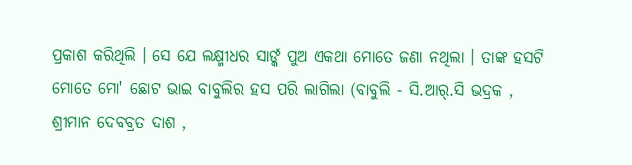ପ୍ରକାଶ କରିଥିଲି । ସେ ଯେ ଲକ୍ଷ୍ମୀଧର ସାର୍ଙ୍କ ପୁଅ ଏକଥା ମୋତେ ଜଣା ନଥିଲା । ତାଙ୍କ ହସଟି ମୋତେ ମୋ' ଛୋଟ ଭାଇ ବାବୁଲିର ହସ ପରି ଲାଗିଲା (ବାବୁଲି - ସି.ଆର୍.ସି ଭଦ୍ରକ , ଶ୍ରୀମାନ ଦେବବ୍ରତ ଦାଶ ,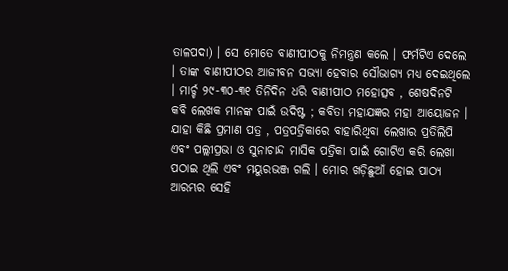ତାଳପଦା) । ସେ ମୋତେ ବାଣୀପୀଠକୁ ନିମନ୍ତ୍ରଣ କଲେ । ଫର୍ମଟିଏ ଦେଲେ । ତାଙ୍କ ବାଣୀପୀଠର ଆଜୀବନ ସଭ୍ୟା ହେବାର ସୌଭାଗ୍ୟ ମଧ୍ୟ ଦେଇଥିଲେ । ମାର୍ଚ୍ଚ ୨୯-୩୦-୩୧ ତିନିଦିନ ଧରି ବାଣୀପୀଠ ମହୋତ୍ସବ , ଶେଷଦିନଟି କବି ଲେଖକ ମାନଙ୍କ ପାଇଁ ଉଦିଷ୍ଟ ; କବିତା ମହାଯଜ୍ଞର ମହା ଆୟୋଜନ । ଯାହା କିଛି ପ୍ରମାଣ ପତ୍ର , ପତ୍ରପତ୍ରିକାରେ ବାହାରିଥିବା ଲେଖାର ପ୍ରତିଲିପି ଏବଂ ପଲ୍ଲୀପ୍ରଭା ଓ ସୁନାଚାନ୍ଦ ମାସିକ ପତ୍ରିକା ପାଇଁ ଗୋଟିଏ କରି ଲେଖା ପଠାଇ ଥିଲି ଏବଂ ମୟୁରଭଞ୍ଜ ଗଲି । ମୋର ଖଡ଼ିଛୁଆଁ ହୋଇ ପାଠ୍ୟ ଆରମ୍ଭର ସେହି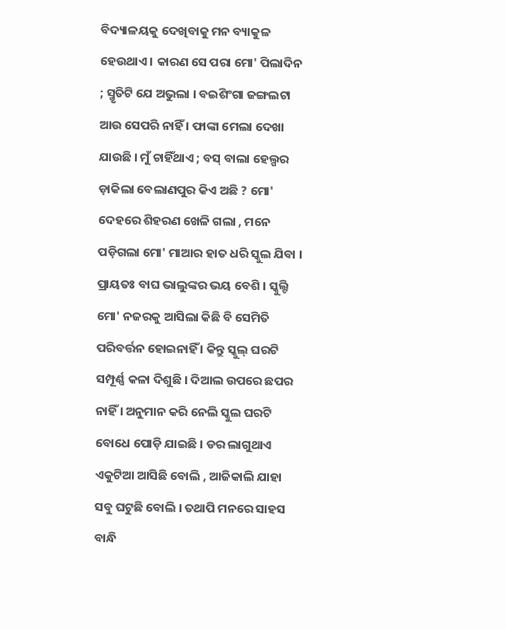ବିଦ୍ୟାଳୟକୁ ଦେଖିବାକୁ ମନ ବ୍ୟାକୁଳ ହେଉଥାଏ । କାରଣ ସେ ପରା ମୋ' ପିଲାଦିନ ; ସ୍ମୃତିଟି ଯେ ଅଭୁଲା । ବଇଶିଂଗା ଜଙ୍ଗଲଟା ଆଉ ସେପରି ନାହିଁ । ଫାଙ୍କା ମେଲା ଦେଖା ଯାଉଛି । ମୁଁ ଚାହିଁଥାଏ ; ବସ୍ ବାଲା ହେଲ୍ପର ଡ଼ାକିଲା ବେଲାଣପୁର କିଏ ଅଛି ? ମୋ' ଦେହରେ ଶିହରଣ ଖେଳି ଗଲା , ମନେ ପଡ଼ିଗଲା ମୋ' ମାଆର ହାତ ଧରି ସ୍କୁଲ ଯିବା । ପ୍ରାୟତଃ ବାଘ ଭାଲୁଙ୍କର ଭୟ ବେଶି । ସ୍କୁଲ୍ଟି ମୋ' ନଜରକୁ ଆସିଲା କିଛି ବି ସେମିତି ପରିବର୍ତ୍ତନ ହୋଇନାହିଁ । କିନ୍ତୁ ସ୍କୁଲ୍ ଘରଟି ସମ୍ପୂର୍ଣ୍ଣ କଳା ଦିଶୁଛି । ଦିଆଲ ଉପରେ ଛପର ନାହିଁ । ଅନୁମାନ କରି ନେଲି ସ୍କୁଲ ଘରଟି ବୋଧେ ପୋଡ଼ି ଯାଇଛି । ଡର ଲାଗୁଥାଏ ଏକୁଟିଆ ଆସିଛି ବୋଲି , ଆଜିକାଲି ଯାହା ସବୁ ଘଟୁଛି ବୋଲି । ତଥାପି ମନରେ ସାହସ ବାନ୍ଧି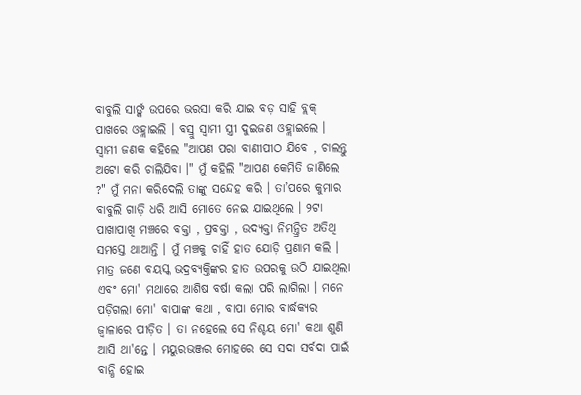ବାବୁଲି ସାର୍ଙ୍କ ଉପରେ ଭରସା କରି ଯାଇ ବଡ଼ ସାହି ବ୍ଲକ୍ ପାଖରେ ଓହ୍ଲାଇଲି । ବସ୍ରୁ ସ୍ବାମୀ ସ୍ତ୍ରୀ ଦୁଇଜଣ ଓହ୍ଲାଇଲେ । ସ୍ବାମୀ ଜଣକ କହିଲେ "ଆପଣ ପରା ବାଣୀପୀଠ ଯିବେ , ଚାଲନ୍ତୁ ଅଟୋ କରି ଚାଲିଯିବା ।" ମୁଁ କହିଲି "ଆପଣ କେମିତି ଜାଣିଲେ ?" ମୁଁ ମନା କରିଦେଲି ତାଙ୍କୁ ସନ୍ଦେହ କରି । ତା’ପରେ କୁମାର ବାବୁଲି ଗାଡ଼ି ଧରି ଆସି ମୋତେ ନେଇ ଯାଇଥିଲେ । ୨ଟା ପାଖାପାଖି ମଞ୍ଚରେ ବକ୍ତା , ପ୍ରବକ୍ତା , ଉଦ୍ୟକ୍ତା ନିମନ୍ତ୍ରିତ ଅତିଥି ସମସ୍ତେ ଥାଆନ୍ତି । ମୁଁ ମଞ୍ଚକୁ ଚାହିଁ ହାତ ଯୋଡ଼ି ପ୍ରଣାମ କଲି । ମାତ୍ର ଜଣେ ବୟସ୍କ ଭଦ୍ରବ୍ୟକ୍ତିଙ୍କର ହାତ ଉପରକୁ ଉଠି ଯାଇଥିଲା ଏବଂ ମୋ' ମଥାରେ ଆଶିଷ ବର୍ଷା କଲା ପରି ଲାଗିଲା । ମନେ ପଡ଼ିଗଲା ମୋ' ବାପାଙ୍କ କଥା , ବାପା ମୋର ବାର୍ଦ୍ଧକ୍ୟର ଜ୍ୱାଳାରେ ପୀଡ଼ିତ । ତା ନହେଲେ ସେ ନିଶ୍ଚୟ ମୋ' କଥା ଶୁଣି ଆସି ଥା'ନ୍ତେ । ମୟୁରଭଞ୍ଜର ମୋହରେ ସେ ସଦା ସର୍ବଦା ପାଇଁ ବାନ୍ଧି ହୋଇ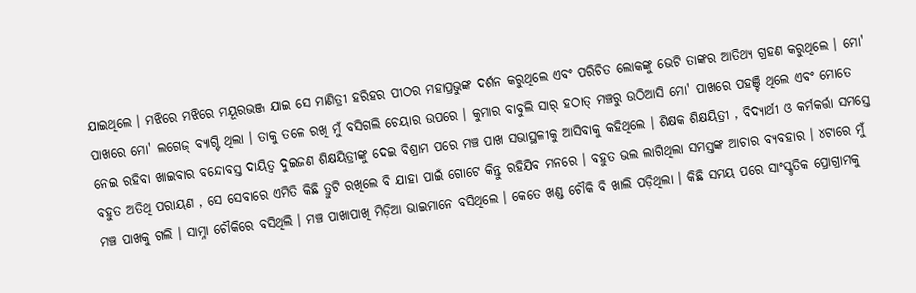ଯାଇଥିଲେ । ମଝିରେ ମଝିରେ ମୟୂରଭଞ୍ଜ ଯାଇ ସେ ମାଣିତ୍ରୀ ହରିହର ପୀଠର ମହାପ୍ରଭୁଙ୍କ ଦର୍ଶନ କରୁଥିଲେ ଏବଂ ପରିଚିତ ଲୋକଙ୍କୁ ଭେଟି ତାଙ୍କର ଆତିଥ୍ୟ ଗ୍ରହଣ କରୁଥିଲେ । ମୋ' ପାଖରେ ମୋ' ଲଗେଜ୍ ବ୍ୟାଗ୍ଟି ଥିଲା । ତାକୁ ତଳେ ରଖି ମୁଁ ବସିଗଲି ଚେୟାର ଉପରେ । କୁମାର ବାବୁଲି ସାର୍ ହଠାତ୍ ମଞ୍ଚରୁ ଉଠିଆସି ମୋ' ପାଖରେ ପହଞ୍ଚି ଥିଲେ ଏବଂ ମୋତେ ନେଇ ରହିବା ଖାଇବାର ବନ୍ଦୋବସ୍ତ ଦାୟିତ୍ୱ ଦୁଇଜଣ ଶିକ୍ଷୟିତ୍ରୀଙ୍କୁ ଦେଇ ବିଶ୍ରାମ ପରେ ମଞ୍ଚ ପାଖ ସଭାସ୍ଥଳୀକୁ ଆସିବାକୁ କହିଥିଲେ । ଶିକ୍ଷକ ଶିକ୍ଷୟିତ୍ରୀ , ବିଦ୍ୟାର୍ଥୀ ଓ କର୍ମକର୍ତ୍ତା ସମସ୍ତେ ବହୁତ ଅତିଥି ପରାୟଣ , ସେ ସେବାରେ ଏମିତି କିଛି ତ୍ରୁଟି ରଖିଲେ ବି ଯାହା ପାଇଁ ଗୋଟେ କିନ୍ତୁ ରହିଯିବ ମନରେ । ବହୁତ ଭଲ ଲାଗିଥିଲା ସମସ୍ତଙ୍କ ଆଚାର ବ୍ୟବହାର । ୪ଟାରେ ମୁଁ ମଞ୍ଚ ପାଖକୁ ଗଲି । ସାମ୍ନା ଚୌକିରେ ବସିଥିଲି । ମଞ୍ଚ ପାଖାପାଖି ମିଡ଼ିଆ ଭାଇମାନେ ବସିଥିଲେ । କେତେ ଖଣ୍ଡ ଚୌକି ବି ଖାଲି ପଡ଼ିଥିଲା । କିଛି ସମୟ ପରେ ସାଂସ୍କୃତିକ ପ୍ରୋଗ୍ରାମକୁ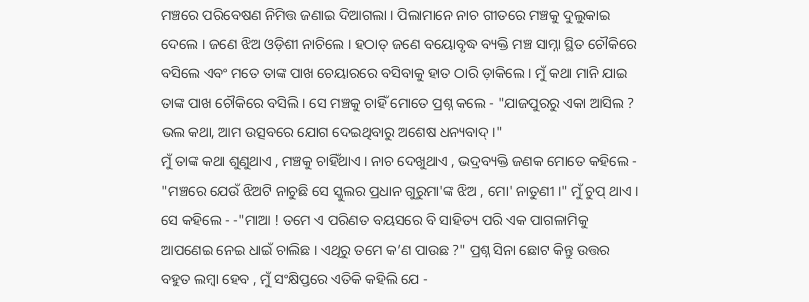ମଞ୍ଚରେ ପରିବେଷଣ ନିମିତ୍ତ ଜଣାଇ ଦିଆଗଲା । ପିଲାମାନେ ନାଚ ଗୀତରେ ମଞ୍ଚକୁ ଦୁଲୁକାଇ ଦେଲେ । ଜଣେ ଝିଅ ଓଡ଼ିଶୀ ନାଚିଲେ । ହଠାତ୍ ଜଣେ ବୟୋବୃଦ୍ଧ ବ୍ୟକ୍ତି ମଞ୍ଚ ସାମ୍ନା ସ୍ଥିତ ଚୌକିରେ ବସିଲେ ଏବଂ ମତେ ତାଙ୍କ ପାଖ ଚେୟାରରେ ବସିବାକୁ ହାତ ଠାରି ଡ଼ାକିଲେ । ମୁଁ କଥା ମାନି ଯାଇ ତାଙ୍କ ପାଖ ଚୌକିରେ ବସିଲି । ସେ ମଞ୍ଚକୁ ଚାହିଁ ମୋତେ ପ୍ରଶ୍ନ କଲେ - "ଯାଜପୁରରୁ ଏକା ଆସିଲ ? ଭଲ କଥା, ଆମ ଉତ୍ସବରେ ଯୋଗ ଦେଇଥିବାରୁ ଅଶେଷ ଧନ୍ୟବାଦ୍ ।"
ମୁଁ ତାଙ୍କ କଥା ଶୁଣୁଥାଏ , ମଞ୍ଚକୁ ଚାହିଁଥାଏ । ନାଚ ଦେଖୁଥାଏ , ଭଦ୍ରବ୍ୟକ୍ତି ଜଣକ ମୋତେ କହିଲେ - "ମଞ୍ଚରେ ଯେଉଁ ଝିଅଟି ନାଚୁଛି ସେ ସ୍କୁଲର ପ୍ରଧାନ ଗୁରୁମା'ଙ୍କ ଝିଅ , ମୋ' ନାତୁଣୀ ।" ମୁଁ ଚୁପ୍ ଥାଏ । ସେ କହିଲେ - -"ମାଆ ! ତମେ ଏ ପରିଣତ ବୟସରେ ବି ସାହିତ୍ୟ ପରି ଏକ ପାଗଳାମିକୁ ଆପଣେଇ ନେଇ ଧାଇଁ ଚାଲିଛ । ଏଥିରୁ ତମେ କ’ଣ ପାଉଛ ?" ପ୍ରଶ୍ନ ସିନା ଛୋଟ କିନ୍ତୁ ଉତ୍ତର ବହୁତ ଲମ୍ବା ହେବ , ମୁଁ ସଂକ୍ଷିପ୍ତରେ ଏତିକି କହିଲି ଯେ -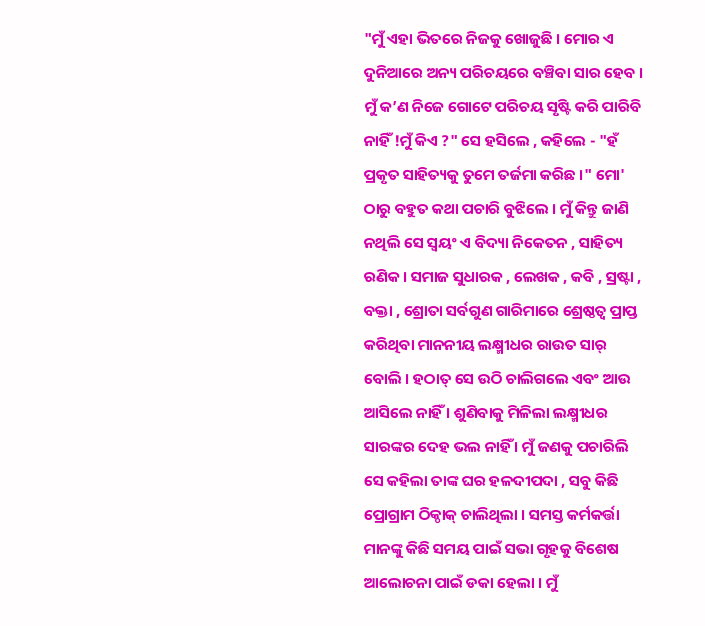"ମୁଁ ଏହା ଭିତରେ ନିଜକୁ ଖୋଜୁଛି । ମୋର ଏ ଦୁନିଆରେ ଅନ୍ୟ ପରିଚୟରେ ବଞ୍ଚିବା ସାର ହେବ । ମୁଁ କ’ଣ ନିଜେ ଗୋଟେ ପରିଚୟ ସୃଷ୍ଟି କରି ପାରିବି ନାହିଁ !ମୁଁ କିଏ ?" ସେ ହସିଲେ , କହିଲେ - "ହଁ ପ୍ରକୃତ ସାହିତ୍ୟକୁ ତୁମେ ତର୍ଜମା କରିଛ ।" ମୋ' ଠାରୁ ବହୁତ କଥା ପଚାରି ବୁଝିଲେ । ମୁଁ କିନ୍ତୁ ଜାଣି ନଥିଲି ସେ ସ୍ବୟଂ ଏ ବିଦ୍ୟା ନିକେତନ , ସାହିତ୍ୟ ରଣିକ । ସମାଜ ସୁଧାରକ , ଲେଖକ , କବି , ସ୍ରଷ୍ଟା , ବକ୍ତା , ଶ୍ରୋତା ସର୍ବଗୁଣ ଗାରିମାରେ ଶ୍ରେଷ୍ଠତ୍ୱ ପ୍ରାପ୍ତ କରିଥିବା ମାନନୀୟ ଲକ୍ଷ୍ମୀଧର ରାଉତ ସାର୍ ବୋଲି । ହଠାତ୍ ସେ ଉଠି ଚାଲିଗଲେ ଏବଂ ଆଉ ଆସିଲେ ନାହିଁ । ଶୁଣିବାକୁ ମିଳିଲା ଲକ୍ଷ୍ମୀଧର ସାରଙ୍କର ଦେହ ଭଲ ନାହିଁ । ମୁଁ ଜଣକୁ ପଚାରିଲି ସେ କହିଲା ତାଙ୍କ ଘର ହଳଦୀପଦା , ସବୁ କିଛି ପ୍ରୋଗ୍ରାମ ଠିକ୍ଠାକ୍ ଚାଲିଥିଲା । ସମସ୍ତ କର୍ମକର୍ତ୍ତା ମାନଙ୍କୁ କିଛି ସମୟ ପାଇଁ ସଭା ଗୃହକୁ ବିଶେଷ ଆଲୋଚନା ପାଇଁ ଡକା ହେଲା । ମୁଁ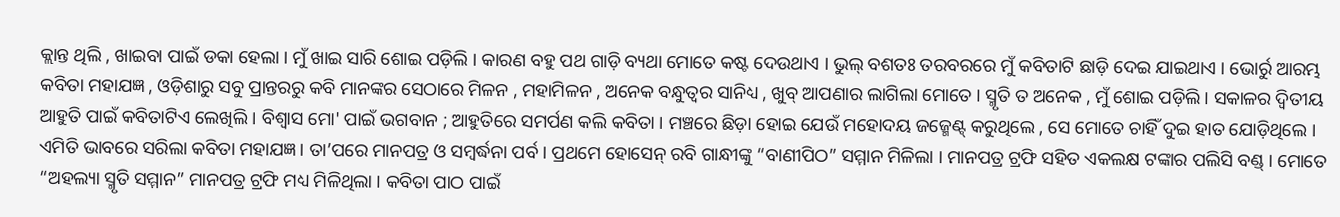କ୍ଲାନ୍ତ ଥିଲି , ଖାଇବା ପାଇଁ ଡକା ହେଲା । ମୁଁ ଖାଇ ସାରି ଶୋଇ ପଡ଼ିଲି । କାରଣ ବହୁ ପଥ ଗାଡ଼ି ବ୍ୟଥା ମୋତେ କଷ୍ଟ ଦେଉଥାଏ । ଭୁଲ୍ ବଶତଃ ତରବରରେ ମୁଁ କବିତାଟି ଛାଡ଼ି ଦେଇ ଯାଇଥାଏ । ଭୋର୍ରୁ ଆରମ୍ଭ କବିତା ମହାଯଜ୍ଞ , ଓଡ଼ିଶାରୁ ସବୁ ପ୍ରାନ୍ତରରୁ କବି ମାନଙ୍କର ସେଠାରେ ମିଳନ , ମହାମିଳନ , ଅନେକ ବନ୍ଧୁତ୍ୱର ସାନିଧ୍ୟ , ଖୁବ୍ ଆପଣାର ଲାଗିଲା ମୋତେ । ସ୍ମୃତି ତ ଅନେକ , ମୁଁ ଶୋଇ ପଡ଼ିଲି । ସକାଳର ଦ୍ୱିତୀୟ ଆହୁତି ପାଇଁ କବିତାଟିଏ ଲେଖିଲି । ବିଶ୍ୱାସ ମୋ' ପାଇଁ ଭଗବାନ ; ଆହୁତିରେ ସମର୍ପଣ କଲି କବିତା । ମଞ୍ଚରେ ଛିଡ଼ା ହୋଇ ଯେଉଁ ମହୋଦୟ ଜଜ୍ମେଣ୍ଟ୍ କରୁଥିଲେ , ସେ ମୋତେ ଚାହିଁ ଦୁଇ ହାତ ଯୋଡ଼ିଥିଲେ । ଏମିତି ଭାବରେ ସରିଲା କବିତା ମହାଯଜ୍ଞ । ତା’ପରେ ମାନପତ୍ର ଓ ସମ୍ବର୍ଦ୍ଧନା ପର୍ବ । ପ୍ରଥମେ ହୋସେନ୍ ରବି ଗାନ୍ଧୀଙ୍କୁ “ବାଣୀପିଠ” ସମ୍ମାନ ମିଳିଲା । ମାନପତ୍ର ଟ୍ରଫି ସହିତ ଏକଲକ୍ଷ ଟଙ୍କାର ପଲିସି ବଣ୍ଡ୍ । ମୋତେ “ଅହଲ୍ୟା ସ୍ମୃତି ସମ୍ମାନ” ମାନପତ୍ର ଟ୍ରଫି ମଧ୍ୟ ମିଳିଥିଲା । କବିତା ପାଠ ପାଇଁ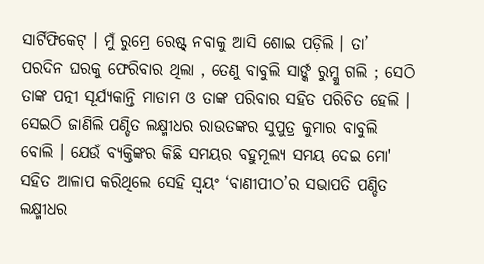ସାର୍ଟିଫିକେଟ୍ । ମୁଁ ରୁମ୍ରେ ରେଷ୍ଟ୍ ନବାକୁ ଆସି ଶୋଇ ପଡ଼ିଲି । ତା’ ପରଦିନ ଘରକୁ ଫେରିବାର ଥିଲା , ତେଣୁ ବାବୁଲି ସାର୍ଙ୍କ ରୁମ୍କୁ ଗଲି ; ସେଠି ତାଙ୍କ ପତ୍ନୀ ସୂର୍ଯ୍ୟକାନ୍ତି ମାଡାମ ଓ ତାଙ୍କ ପରିବାର ସହିତ ପରିଚିତ ହେଲି । ସେଇଠି ଜାଣିଲି ପଣ୍ଡିତ ଲକ୍ଷ୍ମୀଧର ରାଉତଙ୍କର ସୁପୁତ୍ର କୁମାର ବାବୁଲି ବୋଲି । ଯେଉଁ ବ୍ୟକ୍ତିଙ୍କର କିଛି ସମୟର ବହୁମୂଲ୍ୟ ସମୟ ଦେଇ ମୋ' ସହିତ ଆଳାପ କରିଥିଲେ ସେହି ସ୍ବୟଂ ‘ବାଣୀପୀଠ’ର ସଭାପତି ପଣ୍ଡିତ ଲକ୍ଷ୍ମୀଧର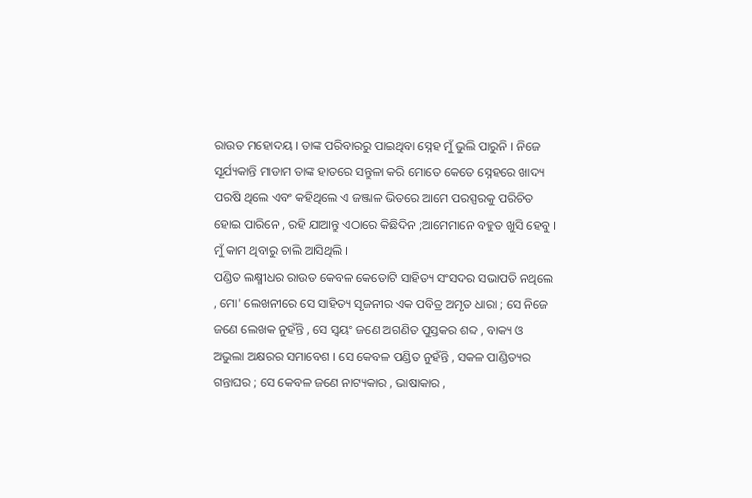ରାଉତ ମହୋଦୟ । ତାଙ୍କ ପରିବାରରୁ ପାଇଥିବା ସ୍ନେହ ମୁଁ ଭୁଲି ପାରୁନି । ନିଜେ ସୂର୍ଯ୍ୟକାନ୍ତି ମାଡାମ ତାଙ୍କ ହାତରେ ସନ୍ତୁଳା କରି ମୋତେ କେତେ ସ୍ନେହରେ ଖାଦ୍ୟ ପରଷି ଥିଲେ ଏବଂ କହିଥିଲେ ଏ ଜଞ୍ଜାଳ ଭିତରେ ଆମେ ପରସ୍ପରକୁ ପରିଚିତ ହୋଇ ପାରିନେ , ରହି ଯାଆନ୍ତୁ ଏଠାରେ କିଛିଦିନ ;ଆମେମାନେ ବହୁତ ଖୁସି ହେବୁ । ମୁଁ କାମ ଥିବାରୁ ଚାଲି ଆସିଥିଲି ।
ପଣ୍ଡିତ ଲକ୍ଷ୍ମୀଧର ରାଉତ କେବଳ କେତୋଟି ସାହିତ୍ୟ ସଂସଦର ସଭାପତି ନଥିଲେ , ମୋ' ଲେଖନୀରେ ସେ ସାହିତ୍ୟ ସୃଜନୀର ଏକ ପବିତ୍ର ଅମୃତ ଧାରା ; ସେ ନିଜେ ଜଣେ ଲେଖକ ନୁହଁନ୍ତି , ସେ ସ୍ବୟଂ ଜଣେ ଅଗଣିତ ପୁସ୍ତକର ଶବ୍ଦ , ବାକ୍ୟ ଓ ଅଭୁଲା ଅକ୍ଷରର ସମାବେଶ । ସେ କେବଳ ପଣ୍ଡିତ ନୁହଁନ୍ତି , ସକଳ ପାଣ୍ଡିତ୍ୟର ଗନ୍ତାଘର ; ସେ କେବଳ ଜଣେ ନାଟ୍ୟକାର , ଭାଷାକାର ,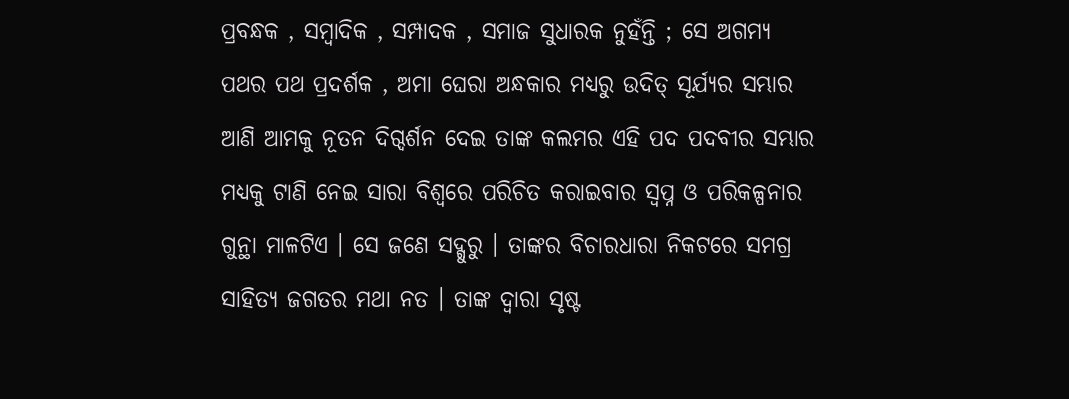ପ୍ରବନ୍ଧକ , ସମ୍ବାଦିକ , ସମ୍ପାଦକ , ସମାଜ ସୁଧାରକ ନୁହଁନ୍ତି ; ସେ ଅଗମ୍ୟ ପଥର ପଥ ପ୍ରଦର୍ଶକ , ଅମା ଘେରା ଅନ୍ଧକାର ମଧ୍ୟରୁ ଉଦିତ୍ ସୂର୍ଯ୍ୟର ସମ୍ଭାର ଆଣି ଆମକୁ ନୂତନ ଦିଗ୍ଦର୍ଶନ ଦେଇ ତାଙ୍କ କଲମର ଏହି ପଦ ପଦବୀର ସମ୍ଭାର ମଧ୍ୟକୁ ଟାଣି ନେଇ ସାରା ବିଶ୍ୱରେ ପରିଚିତ କରାଇବାର ସ୍ବପ୍ନ ଓ ପରିକଳ୍ପନାର ଗୁନ୍ଥା ମାଳଟିଏ । ସେ ଜଣେ ସଦ୍ଗୁରୁ । ତାଙ୍କର ବିଚାରଧାରା ନିକଟରେ ସମଗ୍ର ସାହିତ୍ୟ ଜଗତର ମଥା ନତ । ତାଙ୍କ ଦ୍ୱାରା ସୃଷ୍ଟ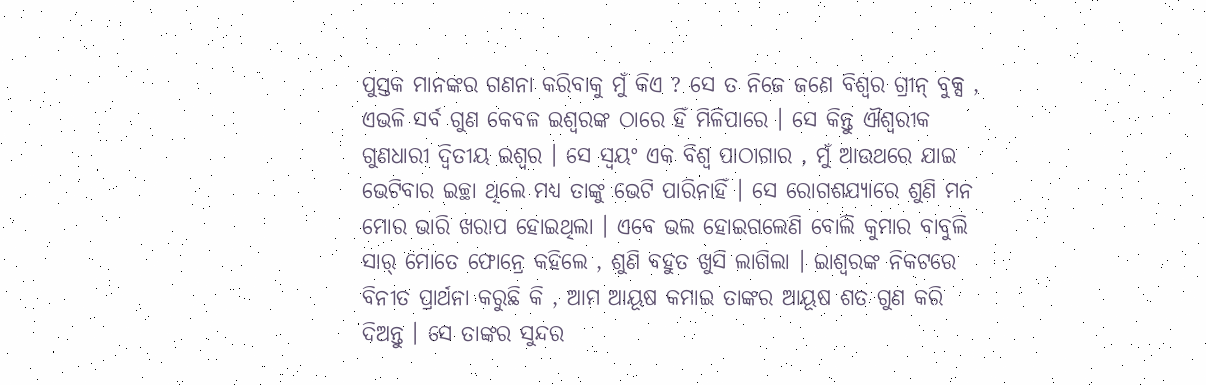ପୁସ୍ତକ ମାନଙ୍କର ଗଣନା କରିବାକୁ ମୁଁ କିଏ ? ସେ ତ ନିଜେ ଜଣେ ବିଶ୍ୱର ଗ୍ରୀନ୍ ବୁକ୍ସ , ଏଭଳି ସର୍ବ ଗୁଣ କେବଳ ଇଶ୍ୱରଙ୍କ ଠାରେ ହିଁ ମିଳିପାରେ । ସେ କିନ୍ତୁ ଐଶ୍ବରୀକ ଗୁଣଧାରୀ ଦ୍ୱିତୀୟ ଇଶ୍ୱର । ସେ ସ୍ବୟଂ ଏକ ବିଶ୍ୱ ପାଠାଗାର , ମୁଁ ଆଉଥରେ ଯାଇ ଭେଟିବାର ଇଚ୍ଛା ଥିଲେ ମଧ୍ୟ ତାଙ୍କୁ ଭେଟି ପାରିନାହିଁ । ସେ ରୋଗଶଯ୍ୟାରେ ଶୁଣି ମନ ମୋର ଭାରି ଖରାପ ହୋଇଥିଲା । ଏବେ ଭଲ ହୋଇଗଲେଣି ବୋଲି କୁମାର ବାବୁଲି ସାର୍ ମୋତେ ଫୋନ୍ରେ କହିଲେ , ଶୁଣି ବହୁତ ଖୁସି ଲାଗିଲା । ଇାଶ୍ୱରଙ୍କ ନିକଟରେ ବିନୀତ ପ୍ରାର୍ଥନା କରୁଛି କି , ଆମ ଆୟୂଷ କମାଇ ତାଙ୍କର ଆୟୂଷ ଶତ ଗୁଣ କରି ଦିଅନ୍ତୁ । ସେ ତାଙ୍କର ସୁନ୍ଦର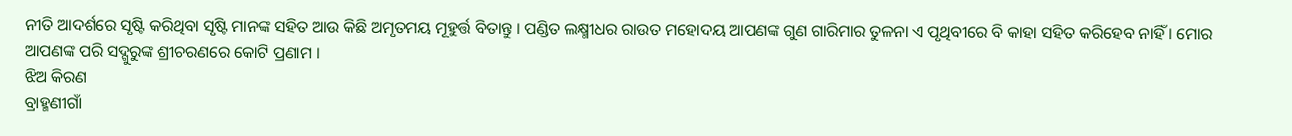ନୀତି ଆଦର୍ଶରେ ସୃଷ୍ଟି କରିଥିବା ସୃଷ୍ଟି ମାନଙ୍କ ସହିତ ଆଉ କିଛି ଅମୃତମୟ ମୂହୁର୍ତ୍ତ ବିତାନ୍ତୁ । ପଣ୍ଡିତ ଲକ୍ଷ୍ମୀଧର ରାଉତ ମହୋଦୟ ଆପଣଙ୍କ ଗୁଣ ଗାରିମାର ତୁଳନା ଏ ପୃଥିବୀରେ ବି କାହା ସହିତ କରିହେବ ନାହିଁ । ମୋର ଆପଣଙ୍କ ପରି ସଦ୍ଗୁରୁଙ୍କ ଶ୍ରୀଚରଣରେ କୋଟି ପ୍ରଣାମ ।
ଝିଅ କିରଣ
ବ୍ରାହ୍ମଣୀଗାଁ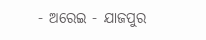- ଅରେଇ - ଯାଜପୁର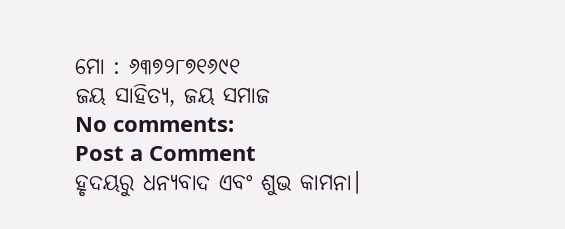ମୋ : ୬୩୭୨୮୭୧୬୯୧
ଜୟ ସାହିତ୍ୟ, ଜୟ ସମାଜ
No comments:
Post a Comment
ହୃଦୟରୁ ଧନ୍ୟବାଦ ଏବଂ ଶୁଭ କାମନା।